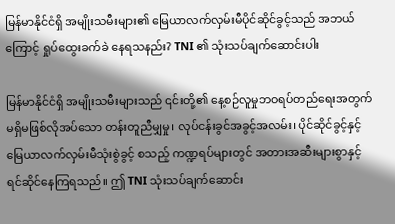မြန်မာနိုင်ငံရှိ အမျိုးသမီးများ၏ မြေယာလက်လှမ်းမီပိုင်ဆိုင်ခွင့်သည် အဘယ်ကြောင့် ရှုပ်ထွေးခက်ခဲ နေရသနည်း? TNI ၏ သုံးသပ်ချက်ဆောင်းပါး

မြန်မာနိုင်ငံရှိ အမျိုးသမီးများသည် ၎င်းတို့၏ နေ့စဉ်လူမှုဘဝရပ်တည်ရေးအတွက် မရှိမဖြစ်လိုအပ်သော တန်းတူညီမျှမှု၊ လုပ်ငန်းခွင်အခွင့်အလမ်း၊ ပိုင်ဆိုင်ခွင့်နှင့် မြေယာလက်လှမ်းမီသုံးစွဲခွင့် စသည့် ကဏ္ဍရပ်များတွင် အတားအဆီးများစွာနှင့် ရင်ဆိုင်နေကြရသည်။ ဤ TNI သုံးသပ်ချက်ဆောင်း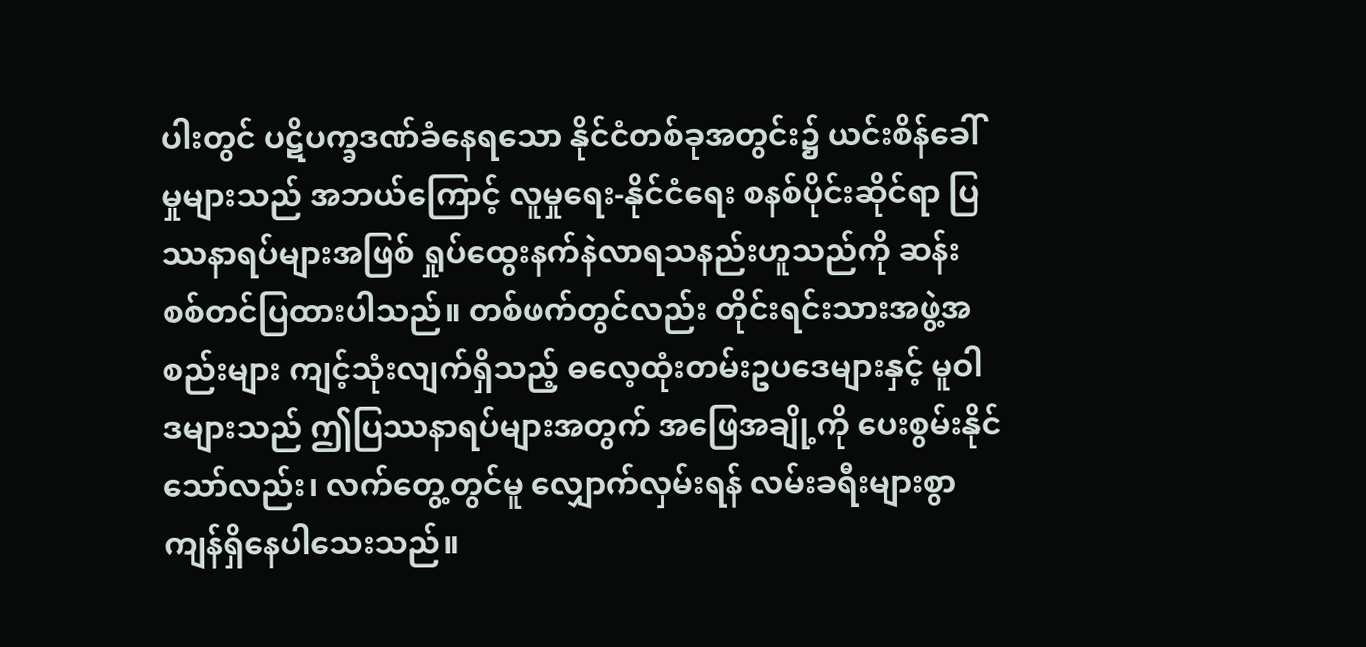ပါးတွင် ပဋိပက္ခဒဏ်ခံနေရသော နိုင်ငံတစ်ခုအတွင်း၌ ယင်းစိန်ခေါ်မှုများသည် အဘယ်ကြောင့် လူမှုရေး-နိုင်ငံရေး စနစ်ပိုင်းဆိုင်ရာ ပြဿနာရပ်များအဖြစ် ရှုပ်ထွေးနက်နဲလာရသနည်းဟူသည်ကို ဆန်းစစ်တင်ပြထားပါသည်။ တစ်ဖက်တွင်လည်း တိုင်းရင်းသားအဖွဲ့အစည်းများ ကျင့်သုံးလျက်ရှိသည့် ဓလေ့ထုံးတမ်းဥပဒေများနှင့် မူဝါဒများသည် ဤပြဿနာရပ်များအတွက် အဖြေအချို့ကို ပေးစွမ်းနိုင်သော်လည်း၊ လက်တွေ့တွင်မူ လျှောက်လှမ်းရန် လမ်းခရီးများစွာ ကျန်ရှိနေပါသေးသည်။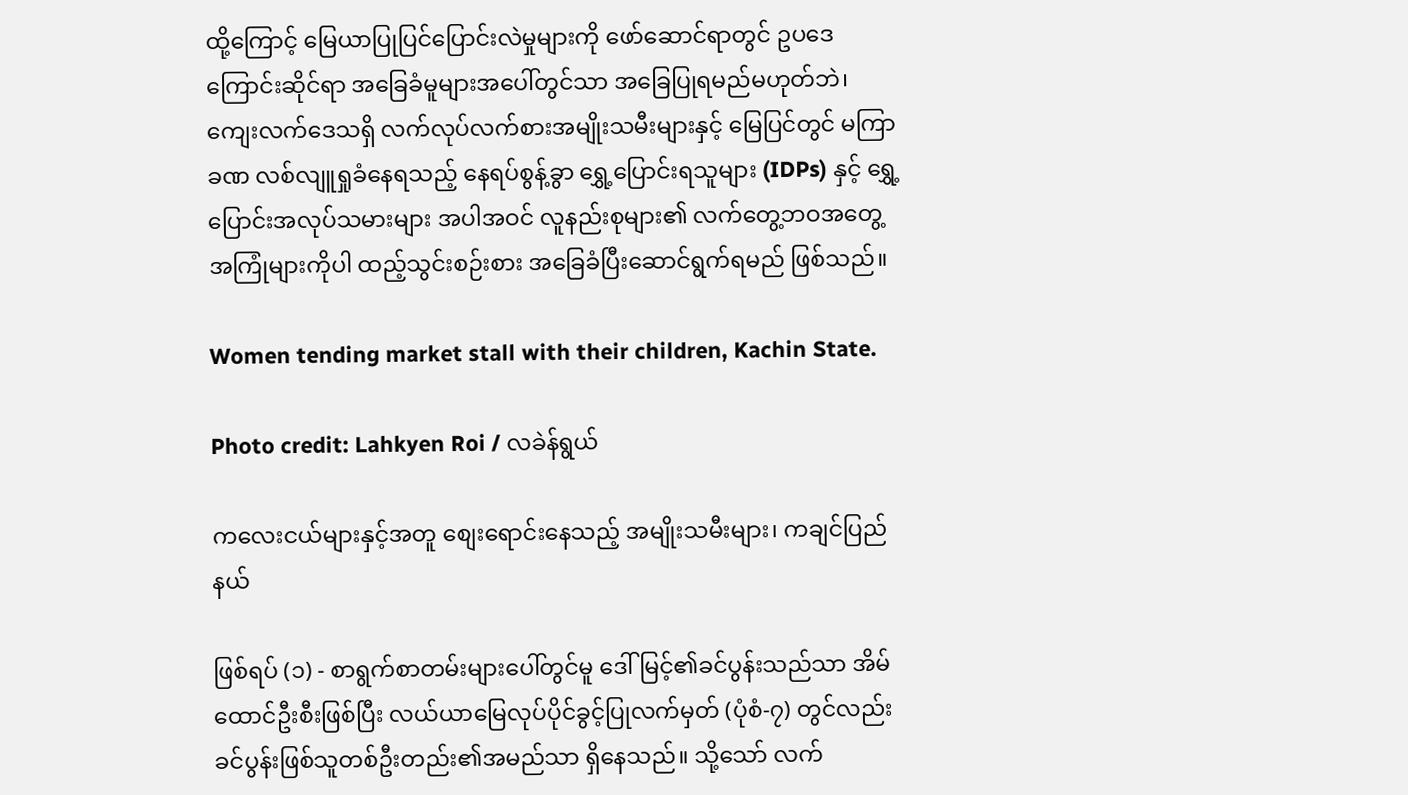ထို့ကြောင့် မြေယာပြုပြင်ပြောင်းလဲမှုများကို ဖော်ဆောင်ရာတွင် ဥပဒေကြောင်းဆိုင်ရာ အခြေခံမူများအပေါ်တွင်သာ အခြေပြုရမည်မဟုတ်ဘဲ၊ ကျေးလက်ဒေသရှိ လက်လုပ်လက်စားအမျိုးသမီးများနှင့် မြေပြင်တွင် မကြာခဏ လစ်လျူရှုခံနေရသည့် နေရပ်စွန့်ခွာ ရွှေ့ပြောင်းရသူများ (IDPs) နှင့် ရွှေ့ပြောင်းအလုပ်သမားများ အပါအဝင် လူနည်းစုများ၏ လက်တွေ့ဘဝအတွေ့အကြုံများကိုပါ ထည့်သွင်းစဉ်းစား အခြေခံပြီးဆောင်ရွက်ရမည် ဖြစ်သည်။

Women tending market stall with their children, Kachin State.

Photo credit: Lahkyen Roi / လခဲန်ရွယ်

ကလေးငယ်များနှင့်အတူ စျေးရောင်းနေသည့် အမျိုးသမီးများ၊ ကချင်ပြည်နယ်

ဖြစ်ရပ် (၁) - စာရွက်စာတမ်းများပေါ်တွင်မူ ဒေါ်မြင့်၏ခင်ပွန်းသည်သာ အိမ်ထောင်ဦးစီးဖြစ်ပြီး လယ်ယာမြေလုပ်ပိုင်ခွင့်ပြုလက်မှတ် (ပုံစံ-၇) တွင်လည်း ခင်ပွန်းဖြစ်သူတစ်ဦးတည်း၏အမည်သာ ရှိနေသည်။ သို့သော် လက်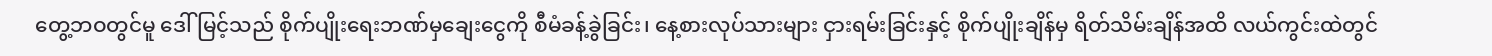တွေ့ဘဝတွင်မူ ဒေါ်မြင့်သည် စိုက်ပျိုးရေးဘဏ်မှချေးငွေကို စီမံခန့်ခွဲခြင်း၊ နေ့စားလုပ်သားများ ငှားရမ်းခြင်းနှင့် စိုက်ပျိုးချိန်မှ ရိတ်သိမ်းချိန်အထိ လယ်ကွင်းထဲတွင်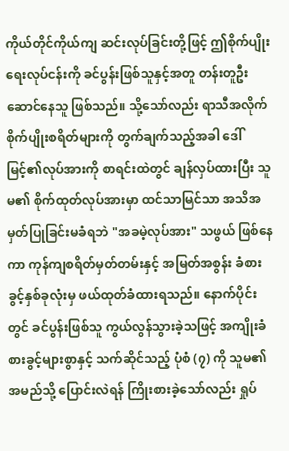ကိုယ်တိုင်ကိုယ်ကျ ဆင်းလုပ်ခြင်းတို့ဖြင့် ဤစိုက်ပျိုးရေးလုပ်ငန်းကို ခင်ပွန်းဖြစ်သူနှင့်အတူ တန်းတူဦးဆောင်နေသူ ဖြစ်သည်။ သို့သော်လည်း ရာသီအလိုက် စိုက်ပျိုးစရိတ်များကို တွက်ချက်သည့်အခါ ဒေါ်မြင့်၏လုပ်အားကို စာရင်းထဲတွင် ချန်လှပ်ထားပြီး သူမ၏ စိုက်ထုတ်လုပ်အားမှာ ထင်သာမြင်သာ အသိအမှတ်ပြုခြင်းမခံရဘဲ "အခမဲ့လုပ်အား" သဖွယ် ဖြစ်နေကာ ကုန်ကျစရိတ်မှတ်တမ်းနှင့် အမြတ်အစွန်း ခံစားခွင့်နှစ်ခုလုံးမှ ဖယ်ထုတ်ခံထားရသည်။ နောက်ပိုင်းတွင် ခင်ပွန်းဖြစ်သူ ကွယ်လွန်သွားခဲ့သဖြင့် အကျိုးခံစားခွင့်များစွာနှင့် သက်ဆိုင်သည့် ပုံစံ (၇) ကို သူမ၏အမည်သို့ ပြောင်းလဲရန် ကြိုးစားခဲ့သော်လည်း ရှုပ်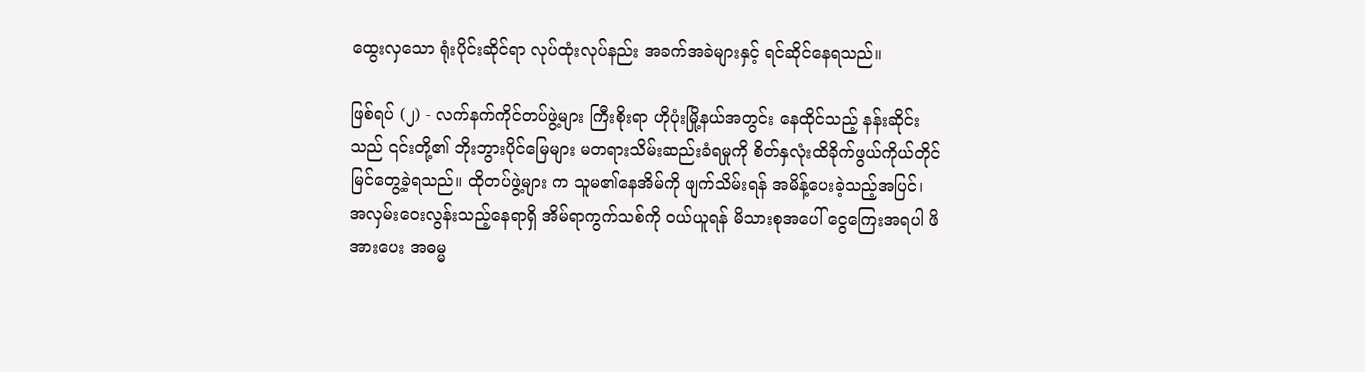ထွေးလှသော ရုံးပိုင်းဆိုင်ရာ လုပ်ထုံးလုပ်နည်း အခက်အခဲများနှင့် ရင်ဆိုင်နေရသည်။

ဖြစ်ရပ် (၂) - လက်နက်ကိုင်တပ်ဖွဲ့များ ကြီးစိုးရာ ဟိုပုံးမြို့နယ်အတွင်း နေထိုင်သည့် နန်းဆိုင်းသည် ၎င်းတို့၏ ဘိုးဘွားပိုင်မြေများ မတရားသိမ်းဆည်းခံရမှုကို စိတ်နှလုံးထိခိုက်ဖွယ်ကိုယ်တိုင်မြင်တွေ့ခဲ့ရသည်။ ထိုတပ်ဖွဲ့များ က သူမ၏နေအိမ်ကို ဖျက်သိမ်းရန် အမိန့်ပေးခဲ့သည့်အပြင်၊ အလှမ်းဝေးလွန်းသည့်နေရာရှိ အိမ်ရာကွက်သစ်ကို ဝယ်ယူရန် မိသားစုအပေါ် ငွေကြေးအရပါ ဖိအားပေး အဓမ္မ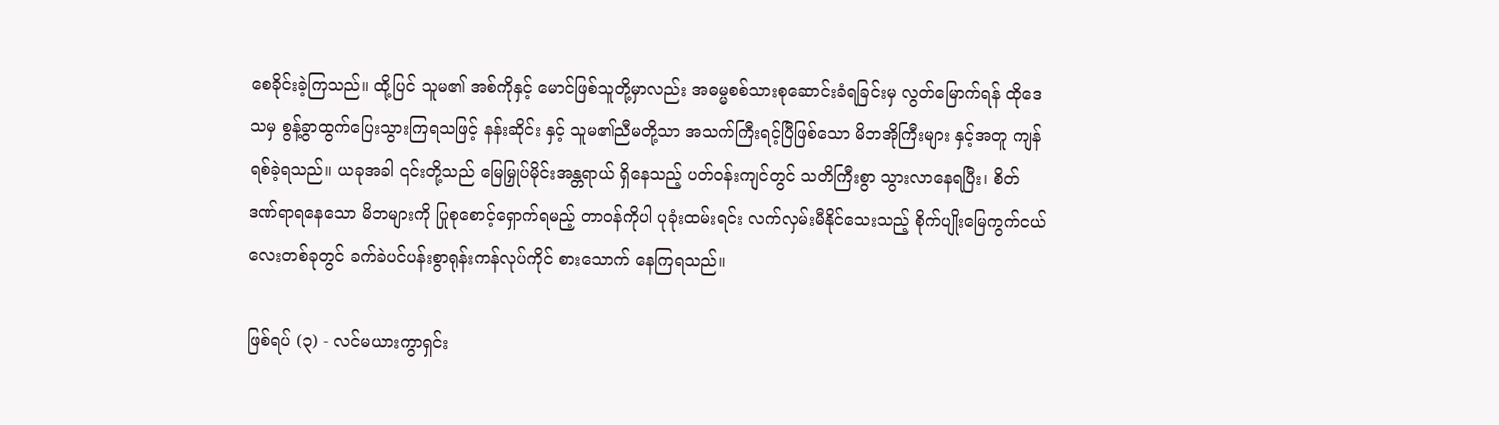စေခိုင်းခဲ့ကြသည်။ ထို့ပြင် သူမ၏ အစ်ကိုနှင့် မောင်ဖြစ်သူတို့မှာလည်း အဓမ္မစစ်သားစုဆောင်းခံရခြင်းမှ လွတ်မြောက်ရန် ထိုဒေသမှ စွန့်ခွာထွက်ပြေးသွားကြရသဖြင့် နန်းဆိုင်း နှင့် သူမ၏ညီမတို့သာ အသက်ကြီးရင့်ပြီဖြစ်သော မိဘအိုကြီးများ နှင့်အတူ ကျန်ရစ်ခဲ့ရသည်။ ယခုအခါ ၎င်းတို့သည် မြေမြှုပ်မိုင်းအန္တရာယ် ရှိနေသည့် ပတ်ဝန်းကျင်တွင် သတိကြီးစွာ သွားလာနေရပြီး၊ စိတ်ဒဏ်ရာရနေသော မိဘများကို ပြုစုစောင့်ရှောက်ရမည့် တာဝန်ကိုပါ ပုခုံးထမ်းရင်း လက်လှမ်းမီနိုင်သေးသည့် စိုက်ပျိုးမြေကွက်ငယ်လေးတစ်ခုတွင် ခက်ခဲပင်ပန်းစွာရုန်းကန်လုပ်ကိုင် စားသောက် နေကြရသည်။

ဖြစ်ရပ် (၃) - လင်မယားကွာရှင်း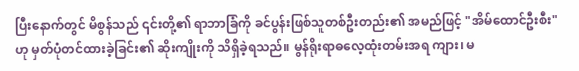ပြီးနောက်တွင် မိစွန်သည် ၎င်းတို့၏ ရာဘာခြံကို ခင်ပွန်းဖြစ်သူတစ်ဦးတည်း၏ အမည်ဖြင့် "အိမ်ထောင်ဦးစီး" ဟု မှတ်ပုံတင်ထားခဲ့ခြင်း၏ ဆိုးကျိုးကို သိရှိခဲ့ရသည်။ မွန်ရိုးရာဓလေ့ထုံးတမ်းအရ ကျား၊ မ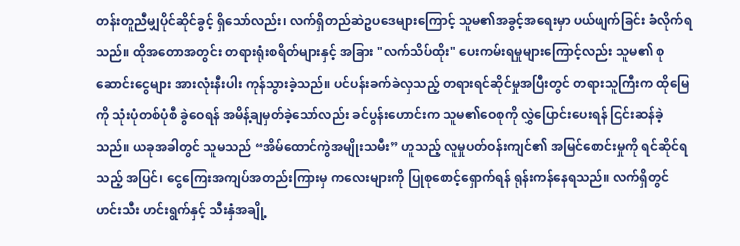တန်းတူညီမျှပိုင်ဆိုင်ခွင့် ရှိသော်လည်း၊ လက်ရှိတည်ဆဲဥပဒေများကြောင့် သူမ၏အခွင့်အရေးမှာ ပယ်ဖျက်ခြင်း ခံလိုက်ရသည်။ ထိုအတောအတွင်း တရားရုံးစရိတ်များနှင့် အခြား "လက်သိပ်ထိုး" ပေးကမ်းရမှုများကြောင့်လည်း သူမ၏ စုဆောင်းငွေများ အားလုံးနီးပါး ကုန်သွားခဲ့သည်။ ပင်ပန်းခက်ခဲလှသည့် တရားရင်ဆိုင်မှုအပြီးတွင် တရားသူကြီးက ထိုမြေကို သုံးပုံတစ်ပုံစီ ခွဲဝေရန် အမိန့်ချမှတ်ခဲ့သော်လည်း ခင်ပွန်းဟောင်းက သူမ၏ဝေစုကို လွှဲပြောင်းပေးရန် ငြင်းဆန်ခဲ့သည်။ ယခုအခါတွင် သူမသည် “အိမ်ထောင်ကွဲအမျိုးသမီး” ဟူသည့် လူမှုပတ်ဝန်းကျင်၏ အမြင်စောင်းမှုကို ရင်ဆိုင်ရသည့် အပြင်၊ ငွေကြေးအကျပ်အတည်းကြားမှ ကလေးများကို ပြုစုစောင့်ရှောက်ရန် ရုန်းကန်နေရသည်။ လက်ရှိတွင် ဟင်းသီး ဟင်းရွက်နှင့် သီးနှံအချို့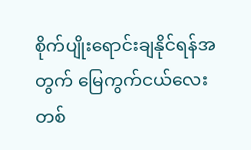စိုက်ပျိုးရောင်းချနိုင်ရန်အတွက် မြေကွက်ငယ်လေးတစ်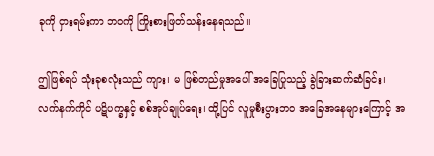ခုကို ငှားရမ်းကာ ဘဝကို ကြိုးစားဖြတ်သန်းနေရသည်။

ဤဖြစ်ရပ် သုံးခုစလုံးသည် ကျား၊ မ ဖြစ်တည်မှုအပေါ် အခြေပြုသည့် ခွဲခြားဆက်ဆံခြင်း၊ လက်နက်ကိုင် ပဋိပက္ခနှင့် စစ်အုပ်ချုပ်ရေး၊ ထို့ပြင် လူမှုစီးပွားဘဝ အခြေအနေများကြောင့် အ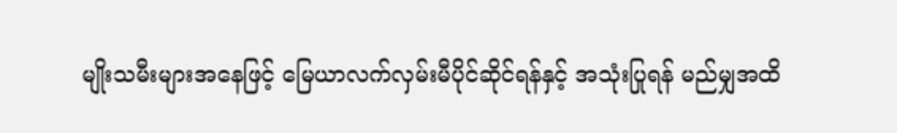မျိုးသမီးများအနေဖြင့် မြေယာလက်လှမ်းမီပိုင်ဆိုင်ရန်နှင့် အသုံးပြုရန် မည်မျှအထိ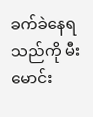ခက်ခဲနေရသည်ကို မီးမောင်း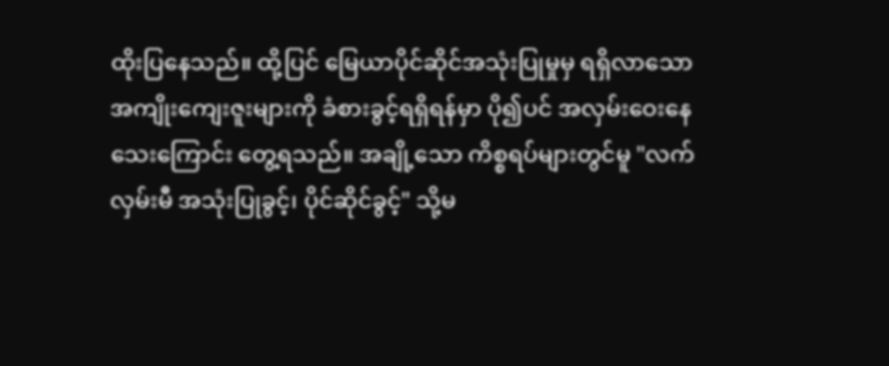ထိုးပြနေသည်။ ထို့ပြင် မြေယာပိုင်ဆိုင်အသုံးပြုမှုမှ ရရှိလာသော အကျိုးကျေးဇူးများကို ခံစားခွင့်ရရှိရန်မှာ ပို၍ပင် အလှမ်းဝေးနေ သေးကြောင်း တွေ့ရသည်။ အချို့သော ကိစ္စရပ်များတွင်မူ "လက်လှမ်းမီ အသုံးပြုခွင့်၊ ပိုင်ဆိုင်ခွင့်" သို့မ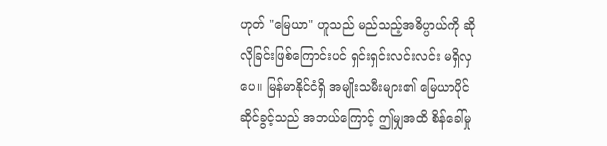ဟုတ် "မြေယာ" ဟူသည် မည်သည့်အဓိပ္ပာယ်ကို ဆိုလိုခြင်းဖြစ်ကြောင်းပင် ရှင်းရှင်းလင်းလင်း မရှိလှပေ။ မြန်မာနိုင်ငံရှိ အမျိုးသမီးများ၏ မြေယာပိုင်ဆိုင်ခွင့်သည် အဘယ်ကြောင့် ဤမျှအထိ စိန်ခေါ်မှု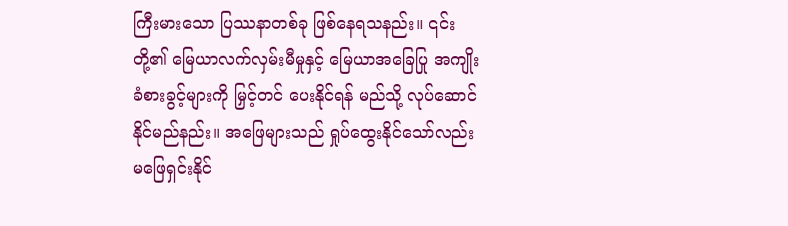ကြီးမားသော ပြဿနာတစ်ခု ဖြစ်နေရသနည်း။ ၎င်းတို့၏ မြေယာလက်လှမ်းမီမှုနှင့် မြေယာအခြေပြု အကျိုးခံစားခွင့်များကို မြှင့်တင် ပေးနိုင်ရန် မည်သို့ လုပ်ဆောင်နိုင်မည်နည်း။ အဖြေများသည် ရှုပ်ထွေးနိုင်သော်လည်း မဖြေရှင်းနိုင်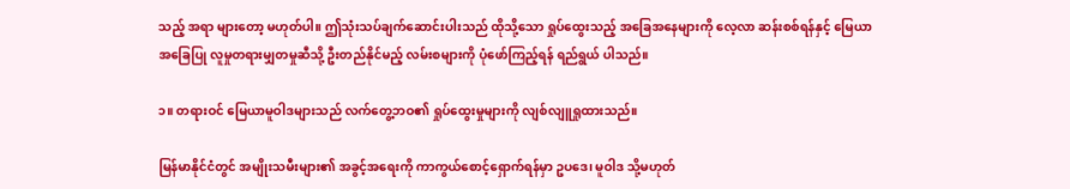သည့် အရာ များတော့ မဟုတ်ပါ။ ဤသုံးသပ်ချက်ဆောင်းပါးသည် ထိုသို့သော ရှုပ်ထွေးသည့် အခြေအနေများကို လေ့လာ ဆန်းစစ်ရန်နှင့် မြေယာအခြေပြု လူမှုတရားမျှတမှုဆီသို့ ဦးတည်နိုင်မည့် လမ်းစများကို ပုံဖော်ကြည့်ရန် ရည်ရွယ် ပါသည်။

၁။ တရားဝင် မြေယာမူဝါဒများသည် လက်တွေ့ဘဝ၏ ရှုပ်ထွေးမှုများကို လျစ်လျူရှုထားသည်။

မြန်မာနိုင်ငံတွင် အမျိုးသမီးများ၏ အခွင့်အရေးကို ကာကွယ်စောင့်ရှောက်ရန်မှာ ဥပဒေ၊ မူဝါဒ သို့မဟုတ်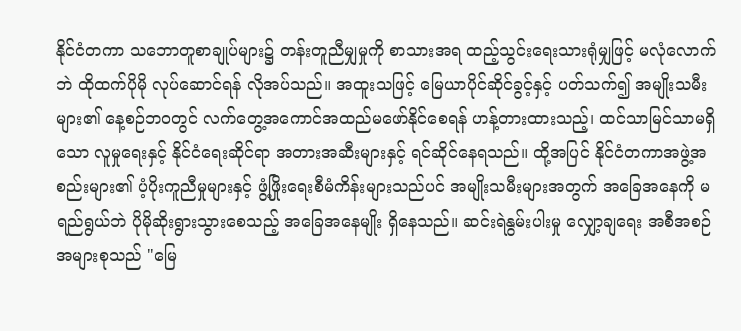နိုင်ငံတကာ သဘောတူစာချုပ်များ၌ တန်းတူညီမျှမှုကို စာသားအရ ထည့်သွင်းရေးသားရုံမျှဖြင့် မလုံလောက်ဘဲ ထိုထက်ပိုမို လုပ်ဆောင်ရန် လိုအပ်သည်။ အထူးသဖြင့် မြေယာပိုင်ဆိုင်ခွင့်နှင့် ပတ်သက်၍ အမျိုးသမီးများ၏ နေ့စဉ်ဘဝတွင် လက်တွေ့အကောင်အထည်မဖော်နိုင်စေရန် ဟန့်တားထားသည့်၊ ထင်သာမြင်သာမရှိသော လူမှုရေးနှင့် နိုင်ငံရေးဆိုင်ရာ အတားအဆီးများနှင့် ရင်ဆိုင်နေရသည်။ ထို့အပြင် နိုင်ငံတကာအဖွဲ့အစည်းများ၏ ပံ့ပိုးကူညီမှုများနှင့် ဖွံ့ဖြိုးရေးစီမံကိန်းများသည်ပင် အမျိုးသမီးများအတွက် အခြေအနေကို မရည်ရွယ်ဘဲ ပိုမိုဆိုးရွားသွားစေသည့် အခြေအနေမျိုး ရှိနေသည်။ ဆင်းရဲနွမ်းပါးမှု လျှော့ချရေး အစီအစဉ်အများစုသည် "မြေ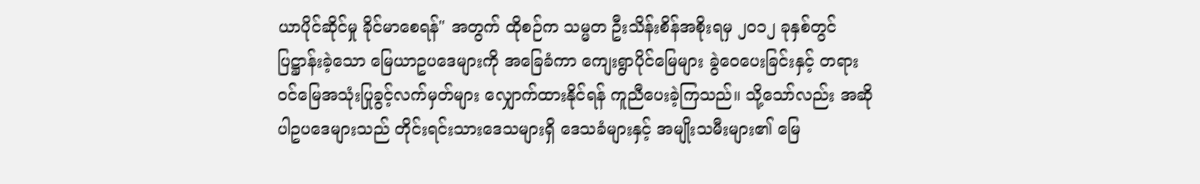ယာပိုင်ဆိုင်မှု ခိုင်မာစေရန်" အတွက် ထိုစဉ်က သမ္မတ ဦးသိန်းစိန်အစိုးရမှ ၂၀၁၂ ခုနှစ်တွင် ပြဋ္ဌာန်းခဲ့သော မြေယာဥပဒေများကို အခြေခံကာ ကျေးရွာပိုင်မြေများ ခွဲဝေပေးခြင်းနှင့် တရားဝင်မြေအသုံးပြုခွင့်လက်မှတ်များ လျှောက်ထားနိုင်ရန် ကူညီပေးခဲ့ကြသည်။ သို့သော်လည်း အဆိုပါဥပဒေများသည် တိုင်းရင်းသားဒေသများရှိ ဒေသခံများနှင့် အမျိုးသမီးများ၏ မြေ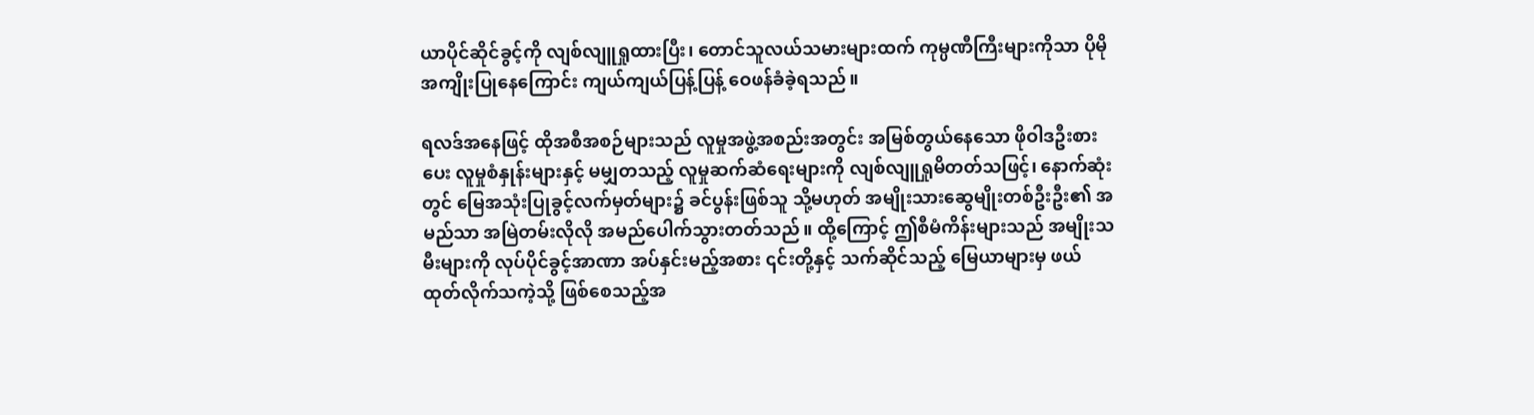ယာပိုင်ဆိုင်ခွင့်ကို လျစ်လျူရှုထားပြီး၊ တောင်သူလယ်သမားများထက် ကုမ္ပဏီကြီးများကိုသာ ပိုမိုအကျိုးပြုနေကြောင်း ကျယ်ကျယ်ပြန့်ပြန့် ဝေဖန်ခံခဲ့ရသည်။

ရလဒ်အနေဖြင့် ထိုအစီအစဉ်များသည် လူမှုအဖွဲ့အစည်းအတွင်း အမြစ်တွယ်နေသော ဖိုဝါဒဦးစားပေး လူမှုစံနှုန်းများနှင့် မမျှတသည့် လူမှုဆက်ဆံရေးများကို လျစ်လျူရှုမိတတ်သဖြင့်၊ နောက်ဆုံးတွင် မြေအသုံးပြုခွင့်လက်မှတ်များ၌ ခင်ပွန်းဖြစ်သူ သို့မဟုတ် အမျိုးသားဆွေမျိုးတစ်ဦးဦး၏ အမည်သာ အမြဲတမ်းလိုလို အမည်ပေါက်သွားတတ်သည်။ ထို့ကြောင့် ဤစီမံကိန်းများသည် အမျိုးသမီးများကို လုပ်ပိုင်ခွင့်အာဏာ အပ်နှင်းမည့်အစား ၎င်းတို့နှင့် သက်ဆိုင်သည့် မြေယာများမှ ဖယ်ထုတ်လိုက်သကဲ့သို့ ဖြစ်စေသည့်အ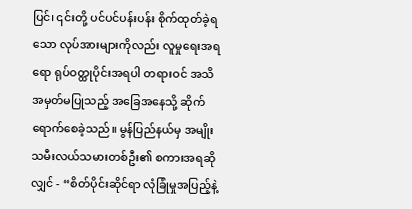ပြင်၊ ၎င်းတို့ ပင်ပင်ပန်းပန်း စိုက်ထုတ်ခဲ့ရသော လုပ်အားများကိုလည်း လူမှုရေးအရရော ရုပ်ဝတ္ထုပိုင်းအရပါ တရားဝင် အသိအမှတ်မပြုသည့် အခြေအနေသို့ ဆိုက်ရောက်စေခဲ့သည်။ မွန်ပြည်နယ်မှ အမျိုးသမီးလယ်သမားတစ်ဦး၏ စကားအရဆိုလျှင် - “စိတ်ပိုင်းဆိုင်ရာ လုံခြုံမှုအပြည့်နဲ့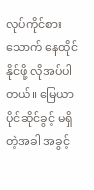လုပ်ကိုင်စားသောက် နေထိုင်နိုင်ဖို့ လိုအပ်ပါတယ်။ မြေယာပိုင်ဆိုင်ခွင့် မရှိတဲ့အခါ အခွင့်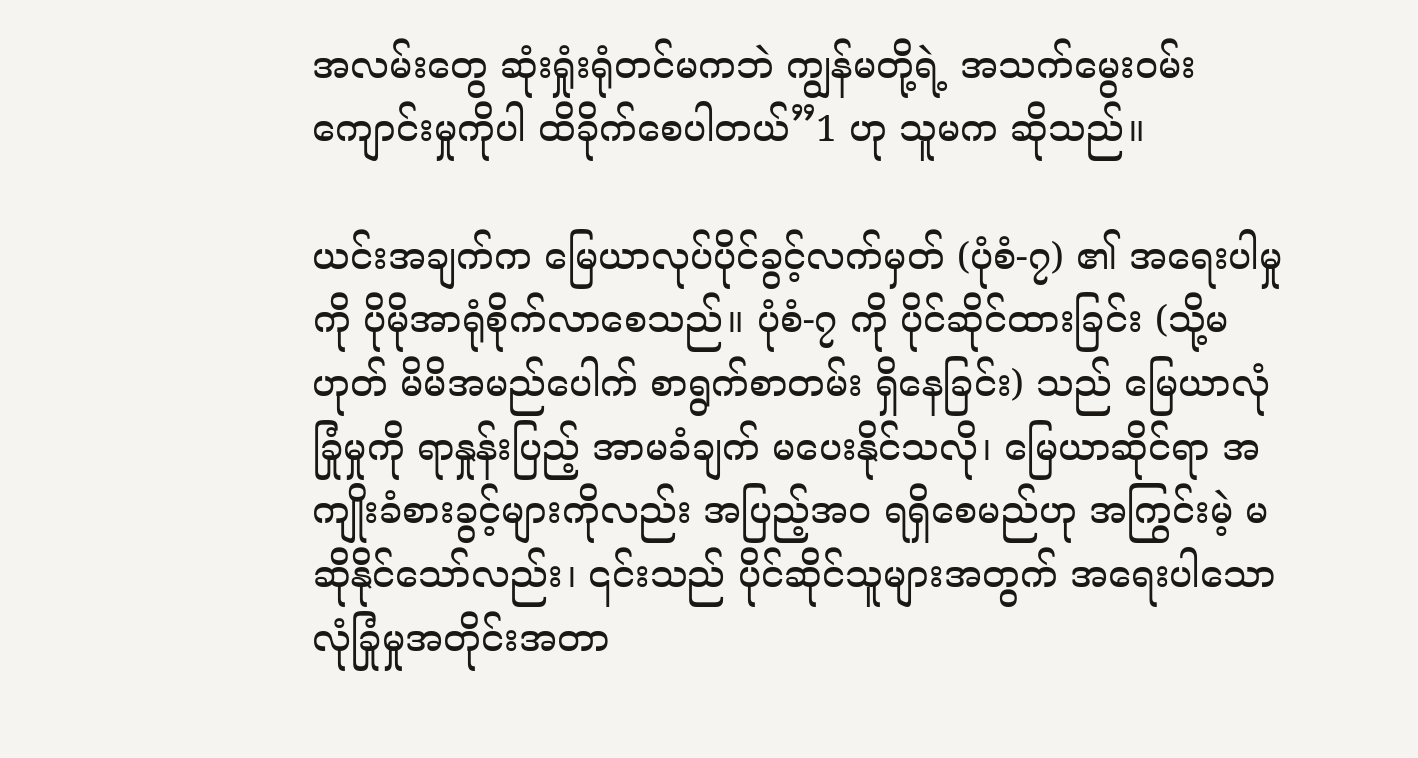အလမ်းတွေ ဆုံးရှုံးရုံတင်မကဘဲ ကျွန်မတို့ရဲ့ အသက်မွေးဝမ်းကျောင်းမှုကိုပါ ထိခိုက်စေပါတယ်”1 ဟု သူမက ဆိုသည်။

ယင်းအချက်က မြေယာလုပ်ပိုင်ခွင့်လက်မှတ် (ပုံစံ-၇) ၏ အရေးပါမှုကို ပိုမိုအာရုံစိုက်လာစေသည်။ ပုံစံ-၇ ကို ပိုင်ဆိုင်ထားခြင်း (သို့မဟုတ် မိမိအမည်ပေါက် စာရွက်စာတမ်း ရှိနေခြင်း) သည် မြေယာလုံခြုံမှုကို ရာနှုန်းပြည့် အာမခံချက် မပေးနိုင်သလို၊ မြေယာဆိုင်ရာ အကျိုးခံစားခွင့်များကိုလည်း အပြည့်အဝ ရရှိစေမည်ဟု အကြွင်းမဲ့ မဆိုနိုင်သော်လည်း၊ ၎င်းသည် ပိုင်ဆိုင်သူများအတွက် အရေးပါသော လုံခြုံမှုအတိုင်းအတာ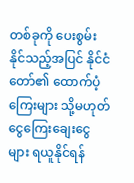တစ်ခုကို ပေးစွမ်းနိုင်သည့်အပြင် နိုင်ငံတော်၏ ထောက်ပံ့ကြေးများ သို့မဟုတ် ငွေကြေးချေးငွေများ ရယူနိုင်ရန်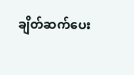ချိတ်ဆက်ပေး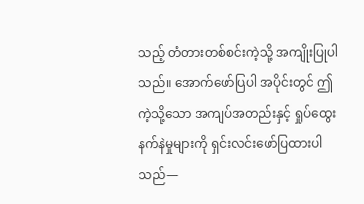သည့် တံတားတစ်စင်းကဲ့သို့ အကျိုးပြုပါသည်။ အောက်ဖော်ပြပါ အပိုင်းတွင် ဤကဲ့သို့သော အကျပ်အတည်းနှင့် ရှုပ်ထွေးနက်နဲမှုများကို ရှင်းလင်းဖော်ပြထားပါသည်—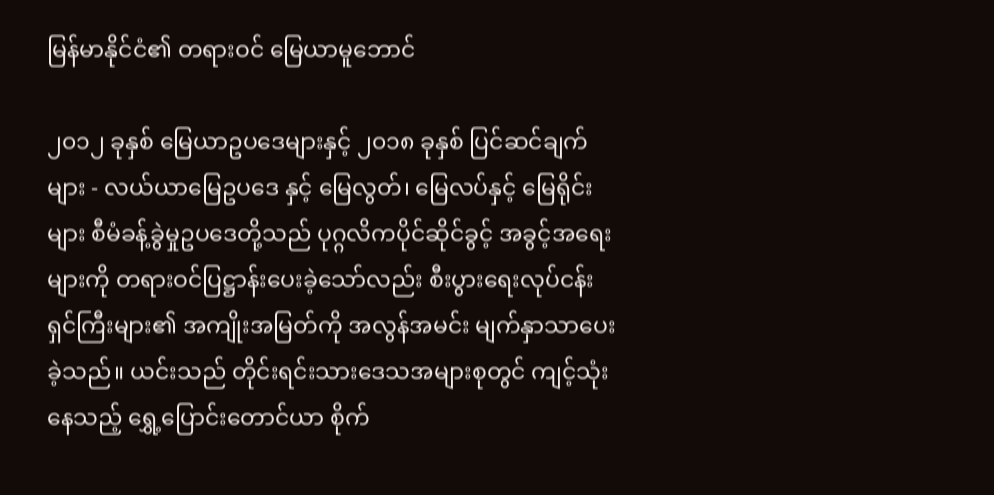မြန်မာနိုင်ငံ၏ တရားဝင် မြေယာမူဘောင်

၂၀၁၂ ခုနှစ် မြေယာဥပဒေများနှင့် ၂၀၁၈ ခုနှစ် ပြင်ဆင်ချက်များ - လယ်ယာမြေဥပဒေ နှင့် မြေလွတ်၊ မြေလပ်နှင့် မြေရိုင်းများ စီမံခန့်ခွဲမှုဥပဒေတို့သည် ပုဂ္ဂလိကပိုင်ဆိုင်ခွင့် အခွင့်အရေးများကို တရားဝင်ပြဋ္ဌာန်းပေးခဲ့သော်လည်း စီးပွားရေးလုပ်ငန်းရှင်ကြီးများ၏ အကျိုးအမြတ်ကို အလွန်အမင်း မျက်နှာသာပေးခဲ့သည်။ ယင်းသည် တိုင်းရင်းသားဒေသအများစုတွင် ကျင့်သုံးနေသည့် ရွှေ့ပြောင်းတောင်ယာ စိုက်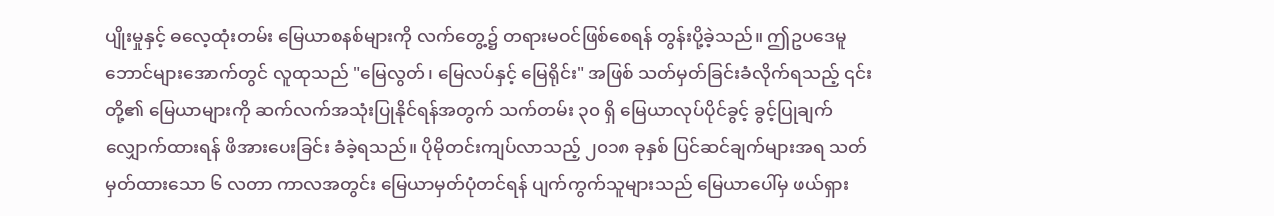ပျိုးမှုနှင့် ဓလေ့ထုံးတမ်း မြေယာစနစ်များကို လက်တွေ့၌ တရားမဝင်ဖြစ်စေရန် တွန်းပို့ခဲ့သည်။ ဤဥပဒေမူဘောင်များအောက်တွင် လူထုသည် "မြေလွတ်၊ မြေလပ်နှင့် မြေရိုင်း" အဖြစ် သတ်မှတ်ခြင်းခံလိုက်ရသည့် ၎င်းတို့၏ မြေယာများကို ဆက်လက်အသုံးပြုနိုင်ရန်အတွက် သက်တမ်း ၃၀ ရှိ မြေယာလုပ်ပိုင်ခွင့် ခွင့်ပြုချက် လျှောက်ထားရန် ဖိအားပေးခြင်း ခံခဲ့ရသည်။ ပိုမိုတင်းကျပ်လာသည့် ၂၀၁၈ ခုနှစ် ပြင်ဆင်ချက်များအရ သတ်မှတ်ထားသော ၆ လတာ ကာလအတွင်း မြေယာမှတ်ပုံတင်ရန် ပျက်ကွက်သူများသည် မြေယာပေါ်မှ ဖယ်ရှား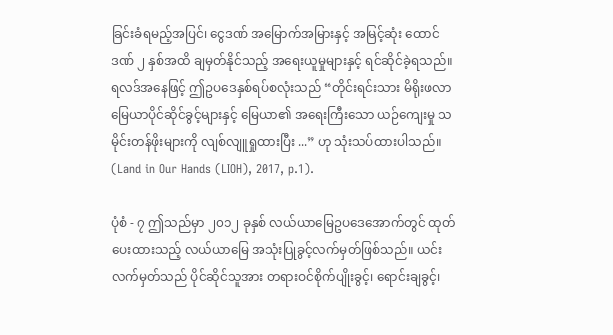ခြင်းခံရမည့်အပြင်၊ ငွေဒဏ် အမြောက်အမြားနှင့် အမြင့်ဆုံး ထောင်ဒဏ် ၂ နှစ်အထိ ချမှတ်နိုင်သည့် အရေးယူမှုများနှင့် ရင်ဆိုင်ခဲ့ရသည်။ရလဒ်အနေဖြင့် ဤဥပဒေနှစ်ရပ်စလုံးသည် “တိုင်းရင်းသား မိရိုးဖလာမြေယာပိုင်ဆိုင်ခွင့်များနှင့် မြေယာ၏ အရေးကြီးသော ယဉ်ကျေးမှု သမိုင်းတန်ဖိုးများကို လျစ်လျူရှုထားပြီး ...” ဟု သုံးသပ်ထားပါသည်။ (Land in Our Hands (LIOH), 2017, p.1).

ပုံစံ - ၇ ဤသည်မှာ ၂၀၁၂ ခုနှစ် လယ်ယာမြေဥပဒေအောက်တွင် ထုတ်ပေးထားသည့် လယ်ယာမြေ အသုံးပြုခွင့်လက်မှတ်ဖြစ်သည်။ ယင်းလက်မှတ်သည် ပိုင်ဆိုင်သူအား တရားဝင်စိုက်ပျိုးခွင့်၊ ရောင်းချခွင့်၊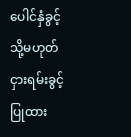ပေါင်နှံခွင့် သို့မဟုတ် ငှားရမ်းခွင့် ပြုထား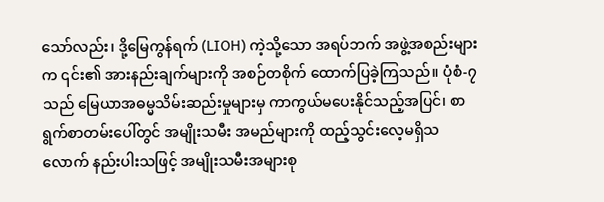သော်လည်း၊ ဒို့မြေကွန်ရက် (LIOH) ကဲ့သို့သော အရပ်ဘက် အဖွဲ့အစည်းများက ၎င်း၏ အားနည်းချက်များကို အစဉ်တစိုက် ထောက်ပြခဲ့ကြသည်။ ပုံစံ-၇ သည် မြေယာအဓမ္မသိမ်းဆည်းမှုများမှ ကာကွယ်မပေးနိုင်သည့်အပြင်၊ စာရွက်စာတမ်းပေါ်တွင် အမျိုးသမီး အမည်များကို ထည့်သွင်းလေ့မရှိသလောက် နည်းပါးသဖြင့် အမျိုးသမီးအများစု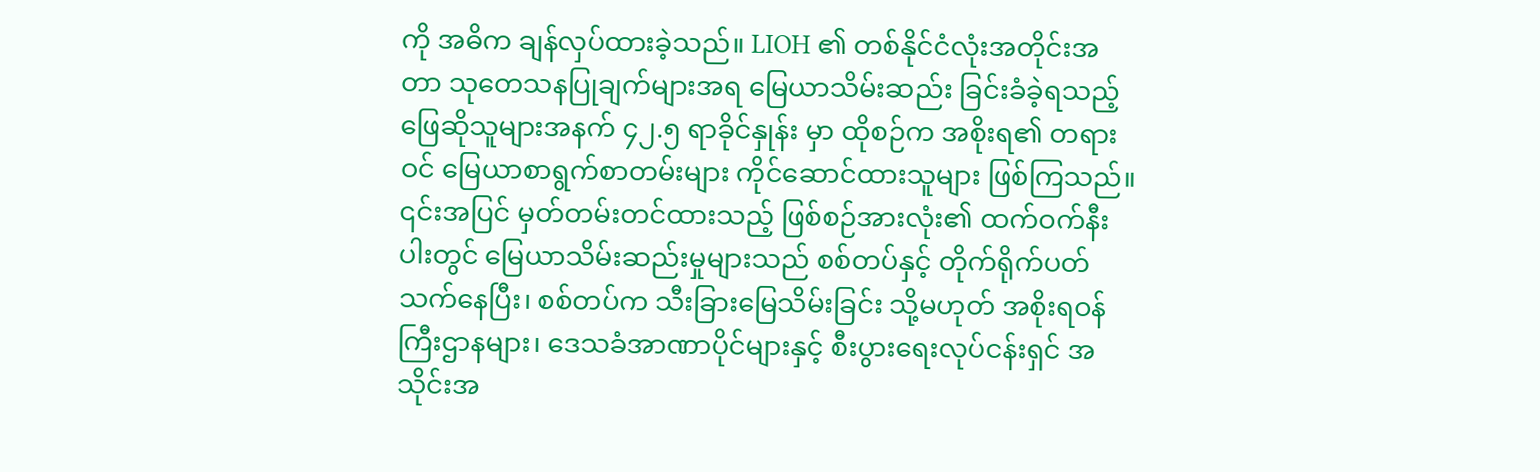ကို အဓိက ချန်လှပ်ထားခဲ့သည်။ LIOH ၏ တစ်နိုင်ငံလုံးအတိုင်းအတာ သုတေသနပြုချက်များအရ မြေယာသိမ်းဆည်း ခြင်းခံခဲ့ရသည့် ဖြေဆိုသူများအနက် ၄၂.၅ ရာခိုင်နှုန်း မှာ ထိုစဉ်က အစိုးရ၏ တရားဝင် မြေယာစာရွက်စာတမ်းများ ကိုင်ဆောင်ထားသူများ ဖြစ်ကြသည်။ ၎င်းအပြင် မှတ်တမ်းတင်ထားသည့် ဖြစ်စဉ်အားလုံး၏ ထက်ဝက်နီးပါးတွင် မြေယာသိမ်းဆည်းမှုများသည် စစ်တပ်နှင့် တိုက်ရိုက်ပတ်သက်နေပြီး၊ စစ်တပ်က သီးခြားမြေသိမ်းခြင်း သို့မဟုတ် အစိုးရဝန်ကြီးဌာနများ၊ ဒေသခံအာဏာပိုင်များနှင့် စီးပွားရေးလုပ်ငန်းရှင် အသိုင်းအ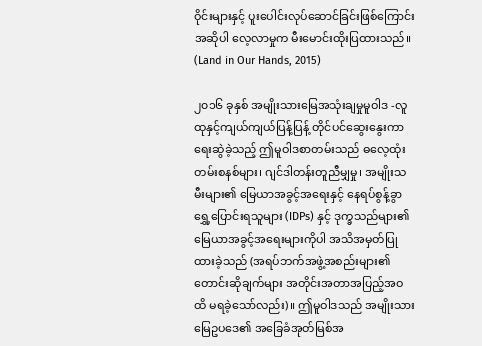ဝိုင်းများနှင့် ပူးပေါင်းလုပ်ဆောင်ခြင်းဖြစ်ကြောင်း အဆိုပါ လေ့လာမှုက မီးမောင်းထိုးပြထားသည်။ (Land in Our Hands, 2015)

၂၀၁၆ ခုနှစ် အမျိုးသားမြေအသုံးချမှုမူဝါဒ -လူထုနှင့်ကျယ်ကျယ်ပြန့်ပြန့် တိုင်ပင်ဆွေးနွေးကာ ရေးဆွဲခဲ့သည့် ဤမူဝါဒစာတမ်းသည် ဓလေ့ထုံးတမ်းစနစ်များ၊ ဂျင်ဒါတန်းတူညီမျှမှု၊ အမျိုးသမီးများ၏ မြေယာအခွင့်အရေးနှင့် နေရပ်စွန့်ခွာရွှေ့ပြောင်းရသူများ (IDPs) နှင့် ဒုက္ခသည်များ၏ မြေယာအခွင့်အရေးများကိုပါ အသိအမှတ်ပြုထားခဲ့သည် (အရပ်ဘက်အဖွဲ့အစည်းများ၏ တောင်းဆိုချက်များ အတိုင်းအတာအပြည့်အဝ ထိ မရခဲ့သော်လည်း)။ ဤမူဝါဒသည် အမျိုးသားမြေဥပဒေ၏ အခြေခံအုတ်မြစ်အ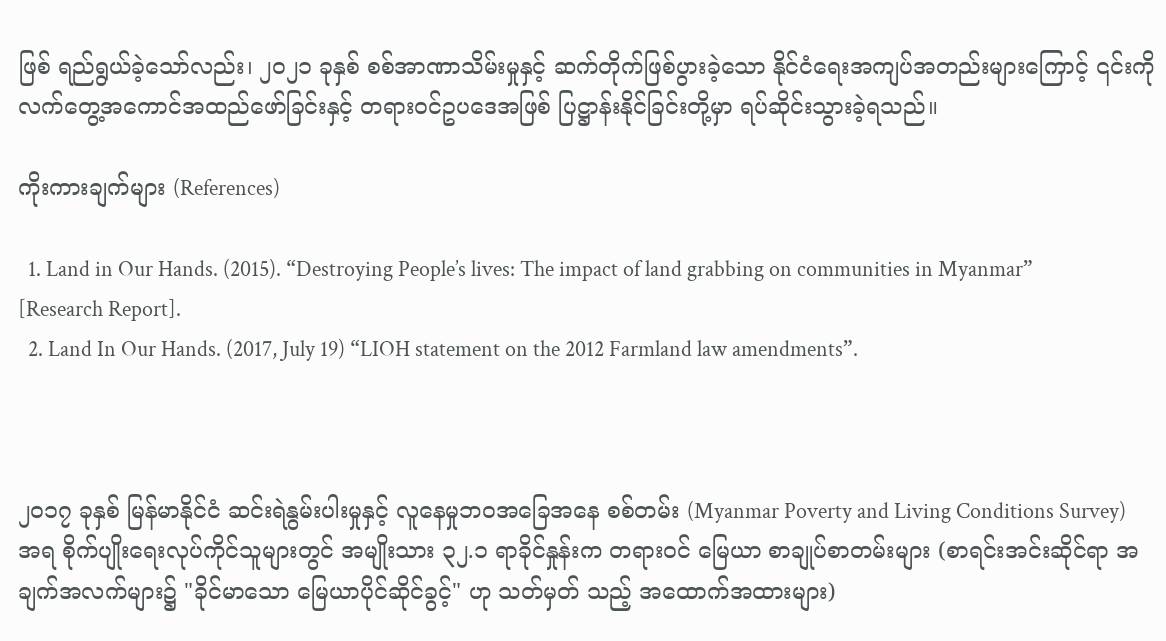ဖြစ် ရည်ရွယ်ခဲ့သော်လည်း၊ ၂၀၂၁ ခုနှစ် စစ်အာဏာသိမ်းမှုနှင့် ဆက်တိုက်ဖြစ်ပွားခဲ့သော နိုင်ငံရေးအကျပ်အတည်းများကြောင့် ၎င်းကို လက်တွေ့အကောင်အထည်ဖော်ခြင်းနှင့် တရားဝင်ဥပဒေအဖြစ် ပြဋ္ဌာန်းနိုင်ခြင်းတို့မှာ ရပ်ဆိုင်းသွားခဲ့ရသည်။

ကိုးကားချက်များ (References)

  1. Land in Our Hands. (2015). “Destroying People’s lives: The impact of land grabbing on communities in Myanmar” [Research Report].
  2. Land In Our Hands. (2017, July 19) “LIOH statement on the 2012 Farmland law amendments”.



၂၀၁၇ ခုနှစ် မြန်မာနိုင်ငံ ဆင်းရဲနွမ်းပါးမှုနှင့် လူနေမှုဘဝအခြေအနေ စစ်တမ်း (Myanmar Poverty and Living Conditions Survey) အရ စိုက်ပျိုးရေးလုပ်ကိုင်သူများတွင် အမျိုးသား ၃၂.၁ ရာခိုင်နှုန်းက တရားဝင် မြေယာ စာချုပ်စာတမ်းများ (စာရင်းအင်းဆိုင်ရာ အချက်အလက်များ၌ "ခိုင်မာသော မြေယာပိုင်ဆိုင်ခွင့်" ဟု သတ်မှတ် သည့် အထောက်အထားများ)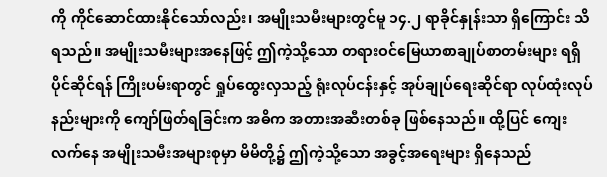ကို ကိုင်ဆောင်ထားနိုင်သော်လည်း၊ အမျိုးသမီးများတွင်မူ ၁၄.၂ ရာခိုင်နှုန်းသာ ရှိကြောင်း သိရသည်။ အမျိုးသမီးများအနေဖြင့် ဤကဲ့သို့သော တရားဝင်မြေယာစာချုပ်စာတမ်းများ ရရှိပိုင်ဆိုင်ရန် ကြိုးပမ်းရာတွင် ရှုပ်ထွေးလှသည့် ရုံးလုပ်ငန်းနှင့် အုပ်ချုပ်ရေးဆိုင်ရာ လုပ်ထုံးလုပ်နည်းများကို ကျော်ဖြတ်ရခြင်းက အဓိက အတားအဆီးတစ်ခု ဖြစ်နေသည်။ ထို့ပြင် ကျေးလက်နေ အမျိုးသမီးအများစုမှာ မိမိတို့၌ ဤကဲ့သို့သော အခွင့်အရေးများ ရှိနေသည်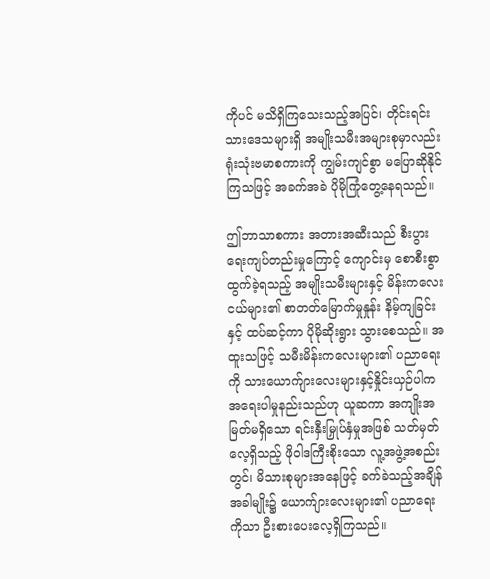ကိုပင် မသိရှိကြသေးသည့်အပြင်၊ တိုင်းရင်းသားဒေသများရှိ အမျိုးသမီးအများစုမှာလည်း ရုံးသုံးဗမာစကားကို ကျွမ်းကျင်စွာ မပြောဆိုနိုင်ကြသဖြင့် အခက်အခဲ ပိုမိုကြုံတွေ့နေရသည်။

ဤဘာသာစကား အတားအဆီးသည် စီးပွားရေးကျပ်တည်းမှုကြောင့် ကျောင်းမှ စောစီးစွာ ထွက်ခဲ့ရသည့် အမျိုးသမီးများနှင့် မိန်းကလေးငယ်များ၏ စာတတ်မြောက်မှုနှုန်း နိမ့်ကျခြင်းနှင့် ထပ်ဆင့်ကာ ပိုမိုဆိုးရွား သွားစေသည်။ အထူးသဖြင့် သမီးမိန်းကလေးများ၏ ပညာရေးကို သားယောက်ျားလေးများနှင့်နှိုင်းယှဉ်ပါက အရေးပါမှုနည်းသည်ဟု ယူဆကာ အကျိုးအမြတ်မရှိသော ရင်းနှီးမြှုပ်နှံမှုအဖြစ် သတ်မှတ်လေ့ရှိသည့် ဖိုဝါဒကြီးစိုးသော လူ့အဖွဲ့အစည်းတွင်၊ မိသားစုများအနေဖြင့် ခက်ခဲသည့်အချိန်အခါမျိုး၌ ယောက်ျားလေးများ၏ ပညာရေးကိုသာ ဦးစားပေးလေ့ရှိကြသည်။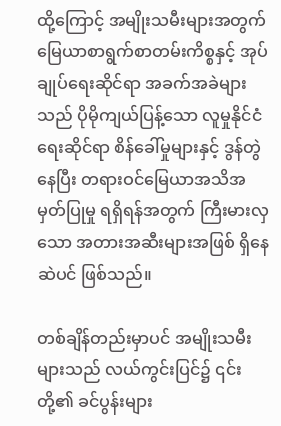ထို့ကြောင့် အမျိုးသမီးများအတွက် မြေယာစာရွက်စာတမ်းကိစ္စနှင့် အုပ်ချုပ်ရေးဆိုင်ရာ အခက်အခဲများသည် ပိုမိုကျယ်ပြန့်သော လူမှုနိုင်ငံရေးဆိုင်ရာ စိန်ခေါ်မှုများနှင့် ဒွန်တွဲနေပြီး တရားဝင်မြေယာအသိအမှတ်ပြုမှု ရရှိရန်အတွက် ကြီးမားလှသော အတားအဆီးများအဖြစ် ရှိနေဆဲပင် ဖြစ်သည်။

တစ်ချိန်တည်းမှာပင် အမျိုးသမီးများသည် လယ်ကွင်းပြင်၌ ၎င်းတို့၏ ခင်ပွန်းများ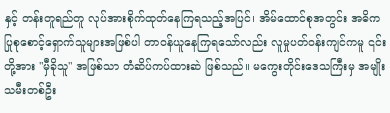နှင့် တန်းတူရည်တူ လုပ်အားစိုက်ထုတ်နေကြရသည့်အပြင်၊ အိမ်ထောင်စုအတွင်း အဓိက ပြုစုစောင့်ရှောက်သူများအဖြစ်ပါ တာဝန်ယူနေကြရသော်လည်း လူမှုပတ်ဝန်းကျင်ကမူ ၎င်းတို့အား "မှီခိုသူ" အဖြစ်သာ တံဆိပ်ကပ်ထားဆဲ ဖြစ်သည်။ မကွေးတိုင်းဒေသကြီးမှ အမျိုးသမီးတစ်ဦး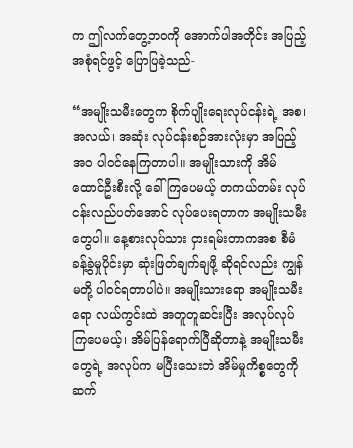က ဤလက်တွေ့ဘဝကို အောက်ပါအတိုင်း အပြည့်အစုံရင်ဖွင့် ပြောပြခဲ့သည်-

“အမျိုးသမီးတွေက စိုက်ပျိုးရေးလုပ်ငန်းရဲ့ အစ၊ အလယ်၊ အဆုံး လုပ်ငန်းစဉ်အားလုံးမှာ အပြည့်အဝ ပါဝင်နေကြတာပါ။ အမျိုးသားကို အိမ်ထောင်ဦးစီးလို့ ခေါ်ကြပေမယ့် တကယ်တမ်း လုပ်ငန်းလည်ပတ်အောင် လုပ်ပေးရတာက အမျိုးသမီးတွေပါ။ နေ့စားလုပ်သား ငှားရမ်းတာကအစ စီမံခန့်ခွဲမှုပိုင်းမှာ ဆုံးဖြတ်ချက်ချဖို့ ဆိုရင်လည်း ကျွန်မတို့ ပါဝင်ရတာပါပဲ။ အမျိုးသားရော အမျိုးသမီးရော လယ်ကွင်းထဲ အတူတူဆင်းပြီး အလုပ်လုပ်ကြပေမယ့်၊ အိမ်ပြန်ရောက်ပြီဆိုတာနဲ့ အမျိုးသမီးတွေရဲ့ အလုပ်က မပြီးသေးဘဲ အိမ်မှုကိစ္စတွေကို ဆက်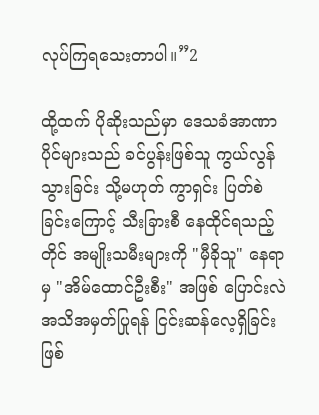လုပ်ကြရသေးတာပါ။”2

ထို့ထက် ပိုဆိုးသည်မှာ ဒေသခံအာဏာပိုင်များသည် ခင်ပွန်းဖြစ်သူ ကွယ်လွန်သွားခြင်း သို့မဟုတ် ကွာရှင်း ပြတ်စဲခြင်းကြောင့် သီးခြားစီ နေထိုင်ရသည့်တိုင် အမျိုးသမီးများကို "မှီခိုသူ" နေရာမှ "အိမ်ထောင်ဦးစီး" အဖြစ် ပြောင်းလဲအသိအမှတ်ပြုရန် ငြင်းဆန်လေ့ရှိခြင်း ဖြစ်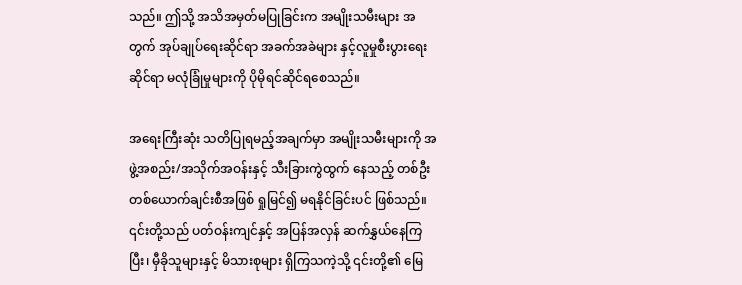သည်။ ဤသို့ အသိအမှတ်မပြုခြင်းက အမျိုးသမီးများ အတွက် အုပ်ချုပ်ရေးဆိုင်ရာ အခက်အခဲများ နှင့်လူမှုစီးပွားရေးဆိုင်ရာ မလုံခြုံမှုများကို ပိုမိုရင်ဆိုင်ရစေသည်။

အရေးကြီးဆုံး သတိပြုရမည့်အချက်မှာ အမျိုးသမီးများကို အဖွဲ့အစည်း/အသိုက်အဝန်းနှင့် သီးခြားကွဲထွက် နေသည့် တစ်ဦးတစ်ယောက်ချင်းစီအဖြစ် ရှုမြင်၍ မရနိုင်ခြင်းပင် ဖြစ်သည်။ ၎င်းတို့သည် ပတ်ဝန်းကျင်နှင့် အပြန်အလှန် ဆက်နွှယ်နေကြပြီး၊ မှီခိုသူများနှင့် မိသားစုများ ရှိကြသကဲ့သို့ ၎င်းတို့၏ မြေ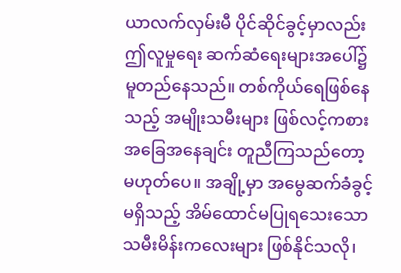ယာလက်လှမ်းမီ ပိုင်ဆိုင်ခွင့်မှာလည်း ဤလူမှုရေး ဆက်ဆံရေးများအပေါ်၌ မူတည်နေသည်။ တစ်ကိုယ်ရေဖြစ်နေသည့် အမျိုးသမီးများ ဖြစ်လင့်ကစား အခြေအနေချင်း တူညီကြသည်တော့ မဟုတ်ပေ။ အချို့မှာ အမွေဆက်ခံခွင့်မရှိသည့် အိမ်ထောင်မပြုရသေးသော သမီးမိန်းကလေးများ ဖြစ်နိုင်သလို၊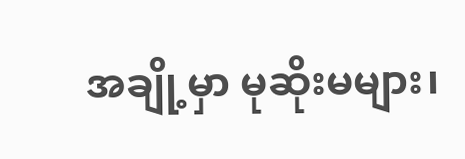အချို့မှာ မုဆိုးမများ၊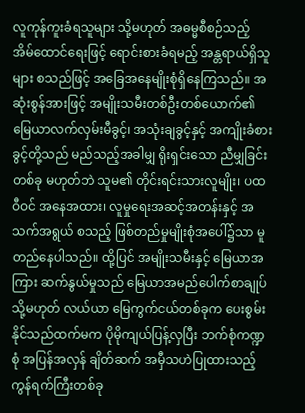လူကုန်ကူးခံရသူများ သို့မဟုတ် အဓမ္မစီစဉ်သည့် အိမ်ထောင်ရေးဖြင့် ရောင်းစားခံရမည့် အန္တရာယ်ရှိသူများ စသည်ဖြင့် အခြေအနေမျိုးစုံရှိနေကြသည်။ အဆုံးစွန်အားဖြင့် အမျိုးသမီးတစ်ဦးတစ်ယောက်၏ မြေယာလက်လှမ်းမီခွင့်၊ အသုံးချခွင့်နှင့် အကျိုးခံစားခွင့်တို့သည် မည်သည့်အခါမျှ ရိုးရှင်းသော ညီမျှခြင်းတစ်ခု မဟုတ်ဘဲ သူမ၏ တိုင်းရင်းသားလူမျိုး၊ ပထဝီဝင် အနေအထား၊ လူမှုရေးအဆင့်အတန်းနှင့် အသက်အရွယ် စသည့် ဖြစ်တည်မှုမျိုးစုံအပေါ်၌သာ မူတည်နေပါသည်။ ထို့ပြင် အမျိုးသမီးနှင့် မြေယာအကြား ဆက်နွယ်မှုသည် မြေယာအမည်ပေါက်စာချုပ် သို့မဟုတ် လယ်ယာ မြေကွက်ငယ်တစ်ခုက ပေးစွမ်းနိုင်သည်ထက်မက ပိုမိုကျယ်ပြန့်လှပြီး ဘက်စုံကဏ္ဍစုံ အပြန်အလှန် ချိတ်ဆက် အမှီသဟဲပြုထားသည့် ကွန်ရက်ကြီးတစ်ခု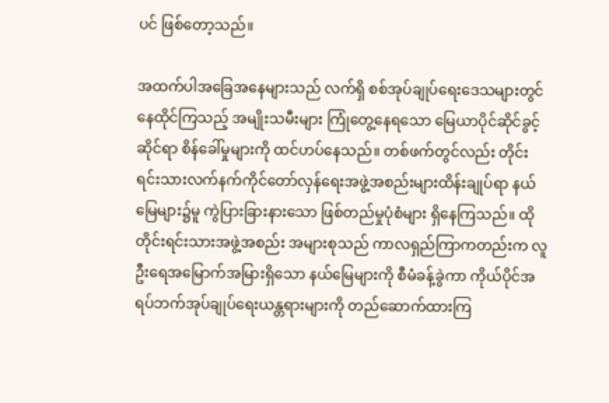ပင် ဖြစ်တော့သည်။

အထက်ပါအခြေအနေများသည် လက်ရှိ စစ်အုပ်ချုပ်ရေးဒေသများတွင် နေထိုင်ကြသည့် အမျိုးသမီးများ ကြုံတွေ့နေရသော မြေယာပိုင်ဆိုင်ခွင့်ဆိုင်ရာ စိန်ခေါ်မှုများကို ထင်ဟပ်နေသည်။ တစ်ဖက်တွင်လည်း တိုင်းရင်းသားလက်နက်ကိုင်တော်လှန်ရေးအဖွဲ့အစည်းများထိန်းချုပ်ရာ နယ်မြေများ၌မူ ကွဲပြားခြားနားသော ဖြစ်တည်မှုပုံစံများ ရှိနေကြသည်။ ထိုတိုင်းရင်းသားအဖွဲ့အစည်း အများစုသည် ကာလရှည်ကြာကတည်းက လူဦးရေအမြောက်အမြားရှိသော နယ်မြေများကို စီမံခန့်ခွဲကာ ကိုယ်ပိုင်အရပ်ဘက်အုပ်ချုပ်ရေးယန္တရားများကို တည်ဆောက်ထားကြ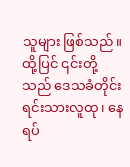သူများ ဖြစ်သည်။ ထို့ပြင် ၎င်းတို့သည် ဒေသခံတိုင်းရင်းသားလူထု၊ နေရပ်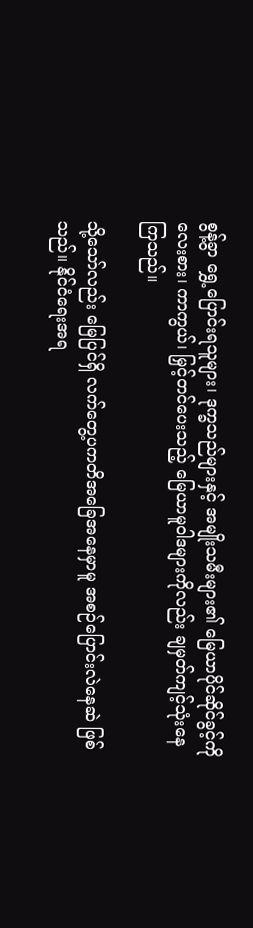စွန့်ခွာ ရွှေ့ပြောင်းရသူများ၊ ဒုက္ခသည်များနှင့် အမျိုးသမီးများ၏ မြေယာပိုင်ဆိုင်ခွင့်ကို လေးစား၊ ကာကွယ်၊ မြှင့်တင်ပေးသည့် မြေယာမူဝါဒများကိုလည်း ချမှတ်ကျင့်သုံးနေကြသည်။

သို့သော်လည်း မြေပြင်ရှိ လက်တွေ့ပကတိအခြေအနေမှာမူ အစဉ်ပြောင်းလဲနေဆဲ ဖြစ်သည်။ နိုင်ငံရေးအရ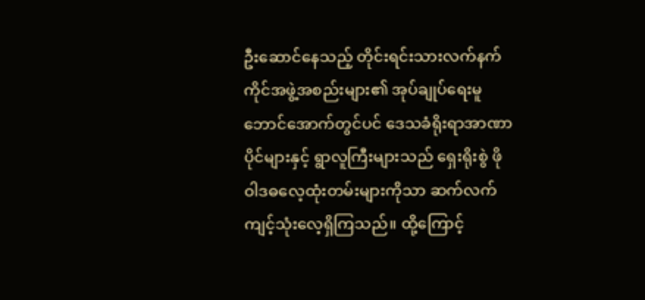ဦးဆောင်နေသည့် တိုင်းရင်းသားလက်နက်ကိုင်အဖွဲ့အစည်းများ၏ အုပ်ချုပ်ရေးမူဘောင်အောက်တွင်ပင် ဒေသခံရိုးရာအာဏာပိုင်များနှင့် ရွာလူကြီးများသည် ရှေးရိုးစွဲ ဖိုဝါဒဓလေ့ထုံးတမ်းများကိုသာ ဆက်လက်ကျင့်သုံးလေ့ရှိကြသည်။ ထို့ကြောင့်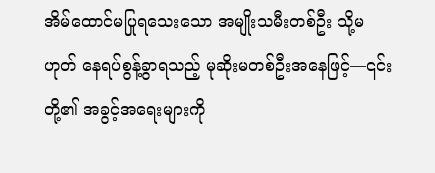အိမ်ထောင်မပြုရသေးသော အမျိုးသမီးတစ်ဦး သို့မဟုတ် နေရပ်စွန့်ခွာရသည့် မုဆိုးမတစ်ဦးအနေဖြင့်—၎င်းတို့၏ အခွင့်အရေးများကို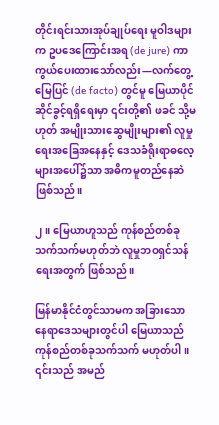တိုင်းရင်းသားအုပ်ချုပ်ရေး မူဝါဒများက ဥပဒေကြောင်းအရ (de jure) ကာကွယ်ပေးထားသော်လည်း—လက်တွေ့မြေပြင် (de facto) တွင်မူ မြေယာပိုင်ဆိုင်ခွင့်ရရှိရေးမှာ ၎င်းတို့၏ ဖခင် သို့မဟုတ် အမျိုးသားဆွေမျိုးများ၏ လူမှုရေးအခြေအနေနှင့် ဒေသခံရိုးရာဓလေ့များအပေါ်၌သာ အဓိကမူတည်နေဆဲ ဖြစ်သည်။

၂။ မြေယာဟူသည် ကုန်စည်တစ်ခုသက်သက်မဟုတ်ဘဲ လူမှုဘဝရှင်သန်ရေးအတွက် ဖြစ်သည်။

မြန်မာနိုင်ငံတွင်သာမက အခြားသော နေရာဒေသများတွင်ပါ မြေယာသည် ကုန်စည်တစ်ခုသက်သက် မဟုတ်ပါ။ ၎င်းသည် အမည်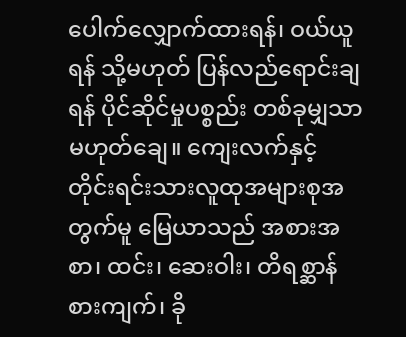ပေါက်လျှောက်ထားရန်၊ ဝယ်ယူရန် သို့မဟုတ် ပြန်လည်ရောင်းချရန် ပိုင်ဆိုင်မှုပစ္စည်း တစ်ခုမျှသာ မဟုတ်ချေ။ ကျေးလက်နှင့် တိုင်းရင်းသားလူထုအများစုအတွက်မူ မြေယာသည် အစားအစာ၊ ထင်း၊ ဆေးဝါး၊ တိရစ္ဆာန်စားကျက်၊ ခို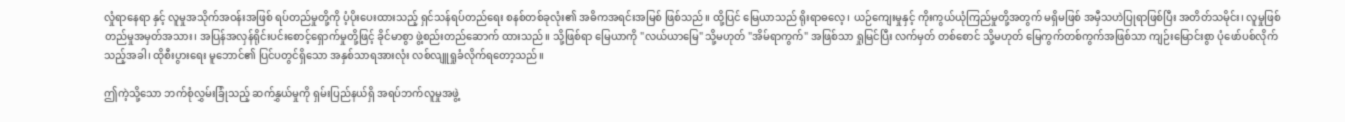လှုံရာနေရာ နှင့် လူမှုအသိုက်အဝန်းအဖြစ် ရပ်တည်မှုတို့ကို ပံ့ပိုးပေးထားသည့် ရှင်သန်ရပ်တည်ရေး စနစ်တစ်ခုလုံး၏ အဓိကအရင်းအမြစ် ဖြစ်သည်။ ထို့ပြင် မြေယာသည် ရိုးရာဓလေ့၊ ယဉ်ကျေးမှုနှင့် ကိုးကွယ်ယုံကြည်မှုတို့အတွက် မရှိမဖြစ် အမှီသဟဲပြုရာဖြစ်ပြီး အတိတ်သမိုင်း၊ လူမှုဖြစ်တည်မှုအမှတ်အသား၊ အပြန်အလှန်ရိုင်းပင်းစောင့်ရှောက်မှုတို့ဖြင့် ခိုင်မာစွာ ဖွဲ့စည်းတည်ဆောက် ထားသည်။ သို့ဖြစ်ရာ မြေယာကို "လယ်ယာမြေ" သို့မဟုတ် "အိမ်ရာကွက်" အဖြစ်သာ ရှုမြင်ပြီး လက်မှတ် တစ်စောင် သို့မဟုတ် မြေကွက်တစ်ကွက်အဖြစ်သာ ကျဉ်းမြောင်းစွာ ပုံဖော်ပစ်လိုက်သည့်အခါ၊ ထိုစီးပွားရေး မူဘောင်၏ ပြင်ပတွင်ရှိသော အနှစ်သာရအားလုံး လစ်လျူရှုခံလိုက်ရတော့သည်။

ဤကဲ့သို့သော ဘက်စုံလွှမ်းခြုံသည့် ဆက်နွှယ်မှုကို ရှမ်းပြည်နယ်ရှိ အရပ်ဘက်လူမှုအဖွဲ့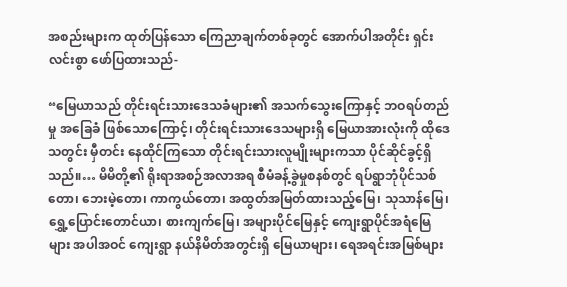အစည်းများက ထုတ်ပြန်သော ကြေညာချက်တစ်ခုတွင် အောက်ပါအတိုင်း ရှင်းလင်းစွာ ဖော်ပြထားသည်-

“မြေယာသည် တိုင်းရင်းသားဒေသခံများ၏ အသက်သွေးကြောနှင့် ဘဝရပ်တည်မှု အခြေခံ ဖြစ်သောကြောင့်၊ တိုင်းရင်းသားဒေသများရှိ မြေယာအားလုံးကို ထိုဒေသတွင်း မှီတင်း နေထိုင်ကြသော တိုင်းရင်းသားလူမျိုးများကသာ ပိုင်ဆိုင်ခွင့်ရှိသည်။… မိမိတို့၏ ရိုးရာအစဉ်အလာအရ စီမံခန့်ခွဲမှုစနစ်တွင် ရပ်ရွာဘုံပိုင်သစ်တော၊ ဘေးမဲ့တော၊ ကာကွယ်တော၊ အထွတ်အမြတ်ထားသည့်မြေ၊ သုသာန်မြေ၊ ရွှေ့ပြောင်းတောင်ယာ၊ စားကျက်မြေ၊ အများပိုင်မြေနှင့် ကျေးရွာပိုင်အရံမြေများ အပါအဝင် ကျေးရွာ နယ်နိမိတ်အတွင်းရှိ မြေယာများ၊ ရေအရင်းအမြစ်များ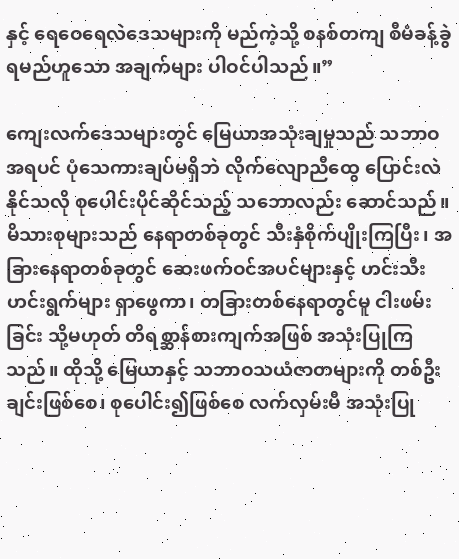နှင့် ရေဝေရေလဲဒေသများကို မည်ကဲ့သို့ စနစ်တကျ စီမံခန့်ခွဲရမည်ဟူသော အချက်များ ပါဝင်ပါသည်။”

ကျေးလက်ဒေသများတွင် မြေယာအသုံးချမှုသည် သဘာဝအရပင် ပုံသေကားချပ်မရှိဘဲ လိုက်လျောညီထွေ ပြောင်းလဲနိုင်သလို စုပေါင်းပိုင်ဆိုင်သည့် သဘောလည်း ဆောင်သည်။ မိသားစုများသည် နေရာတစ်ခုတွင် သီးနှံစိုက်ပျိုးကြပြီး၊ အခြားနေရာတစ်ခုတွင် ဆေးဖက်ဝင်အပင်များနှင့် ဟင်းသီးဟင်းရွက်များ ရှာဖွေကာ၊ တခြားတစ်နေရာတွင်မူ ငါးဖမ်းခြင်း သို့မဟုတ် တိရစ္ဆာန်စားကျက်အဖြစ် အသုံးပြုကြသည်။ ထိုသို့ မြေယာနှင့် သဘာဝသယံဇာတများကို တစ်ဦးချင်းဖြစ်စေ၊ စုပေါင်း၍ဖြစ်စေ လက်လှမ်းမီ အသုံးပြု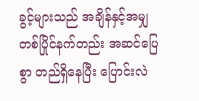ခွင့်များသည် အချိန်နှင့်အမျှ တစ်ပြိုင်နက်တည်း အဆင်ပြေစွာ တည်ရှိနေပြီး ပြောင်းလဲ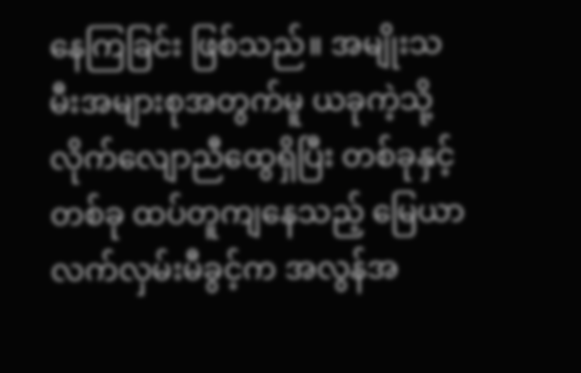နေကြခြင်း ဖြစ်သည်။ အမျိုးသမီးအများစုအတွက်မူ ယခုကဲ့သို့ လိုက်လျောညီထွေရှိပြီး တစ်ခုနှင့်တစ်ခု ထပ်တူကျနေသည့် မြေယာလက်လှမ်းမီခွင့်က အလွန်အ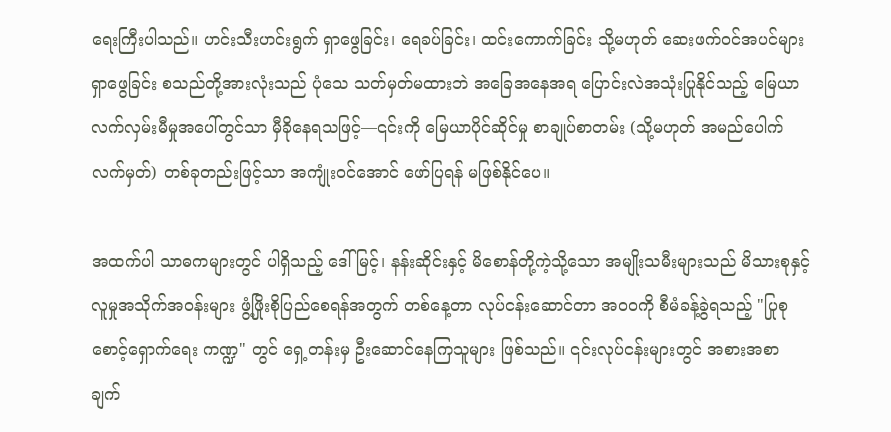ရေးကြီးပါသည်။ ဟင်းသီးဟင်းရွက် ရှာဖွေခြင်း၊ ရေခပ်ခြင်း၊ ထင်းကောက်ခြင်း သို့မဟုတ် ဆေးဖက်ဝင်အပင်များ ရှာဖွေခြင်း စသည်တို့အားလုံးသည် ပုံသေ သတ်မှတ်မထားဘဲ အခြေအနေအရ ပြောင်းလဲအသုံးပြုနိုင်သည့် မြေယာလက်လှမ်းမီမှုအပေါ်တွင်သာ မှီခိုနေရသဖြင့်—၎င်းကို မြေယာပိုင်ဆိုင်မှု စာချုပ်စာတမ်း (သို့မဟုတ် အမည်ပေါက်လက်မှတ်) တစ်ခုတည်းဖြင့်သာ အကျုံးဝင်အောင် ဖော်ပြရန် မဖြစ်နိုင်ပေ။

အထက်ပါ သာဓကများတွင် ပါရှိသည့် ဒေါ်မြင့်၊ နန်းဆိုင်းနှင့် မိစောန်တို့ကဲ့သို့သော အမျိုးသမီးများသည် မိသားစုနှင့် လူမှုအသိုက်အဝန်းများ ဖွံ့ဖြိုးစိုပြည်စေရန်အတွက် တစ်နေ့တာ လုပ်ငန်းဆောင်တာ အဝဝကို စီမံခန့်ခွဲရသည့် "ပြုစုစောင့်ရှောက်ရေး ကဏ္ဍ" တွင် ရှေ့တန်းမှ ဦးဆောင်နေကြသူများ ဖြစ်သည်။ ၎င်းလုပ်ငန်းများတွင် အစားအစာ ချက်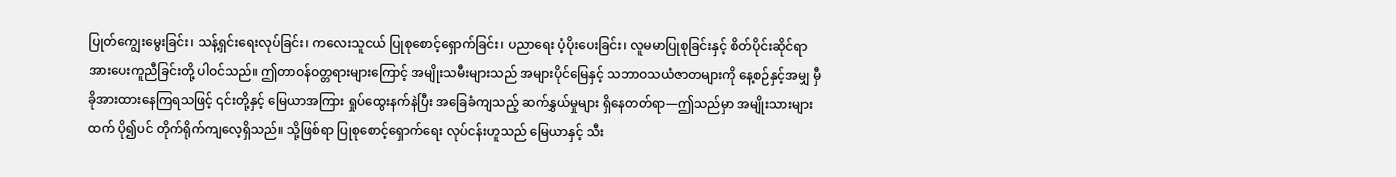ပြုတ်ကျွေးမွေးခြင်း၊ သန့်ရှင်းရေးလုပ်ခြင်း၊ ကလေးသူငယ် ပြုစုစောင့်ရှောက်ခြင်း၊ ပညာရေး ပံ့ပိုးပေးခြင်း၊ လူမမာပြုစုခြင်းနှင့် စိတ်ပိုင်းဆိုင်ရာ အားပေးကူညီခြင်းတို့ ပါဝင်သည်။ ဤတာဝန်ဝတ္တရားများကြောင့် အမျိုးသမီးများသည် အများပိုင်မြေနှင့် သဘာဝသယံဇာတများကို နေ့စဉ်နှင့်အမျှ မှီခိုအားထားနေကြရသဖြင့် ၎င်းတို့နှင့် မြေယာအကြား ရှုပ်ထွေးနက်နဲပြီး အခြေခံကျသည့် ဆက်နွှယ်မှုများ ရှိနေတတ်ရာ—ဤသည်မှာ အမျိုးသားများထက် ပို၍ပင် တိုက်ရိုက်ကျလေ့ရှိသည်။ သို့ဖြစ်ရာ ပြုစုစောင့်ရှောက်ရေး လုပ်ငန်းဟူသည် မြေယာနှင့် သီး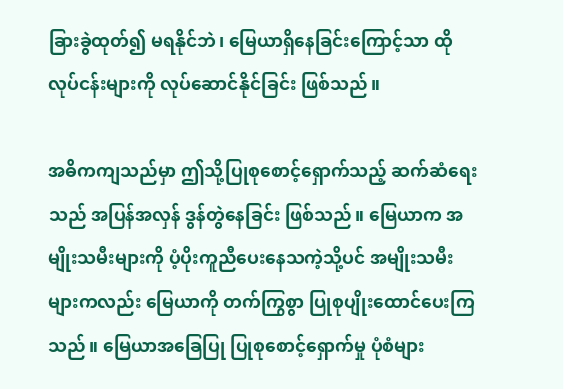ခြားခွဲထုတ်၍ မရနိုင်ဘဲ၊ မြေယာရှိနေခြင်းကြောင့်သာ ထိုလုပ်ငန်းများကို လုပ်ဆောင်နိုင်ခြင်း ဖြစ်သည်။

အဓိကကျသည်မှာ ဤသို့ပြုစုစောင့်ရှောက်သည့် ဆက်ဆံရေးသည် အပြန်အလှန် ဒွန်တွဲနေခြင်း ဖြစ်သည်။ မြေယာက အမျိုးသမီးများကို ပံ့ပိုးကူညီပေးနေသကဲ့သို့ပင် အမျိုးသမီးများကလည်း မြေယာကို တက်ကြွစွာ ပြုစုပျိုးထောင်ပေးကြသည်။ မြေယာအခြေပြု ပြုစုစောင့်ရှောက်မှု ပုံစံများ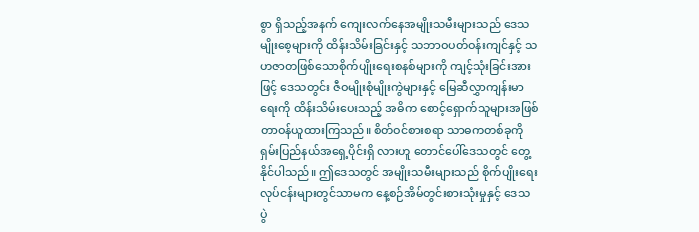စွာ ရှိသည့်အနက် ကျေးလက်နေအမျိုးသမီးများသည် ဒေသမျိုးစေ့များကို ထိန်းသိမ်းခြင်းနှင့် သဘာဝပတ်ဝန်းကျင်နှင့် သဟဇာတဖြစ်သောစိုက်ပျိုးရေးစနစ်များကို ကျင့်သုံးခြင်းအားဖြင့် ဒေသတွင်း ဇီဝမျိုးစုံမျိုးကွဲများနှင့် မြေဆီလွှာကျန်းမာရေးကို ထိန်းသိမ်းပေးသည့် အဓိက စောင့်ရှောက်သူများအဖြစ် တာဝန်ယူထားကြသည်။ စိတ်ဝင်စားစရာ သာဓကတစ်ခုကို ရှမ်းပြည်နယ်အရှေ့ပိုင်းရှိ လားဟူ တောင်ပေါ်ဒေသတွင် တွေ့နိုင်ပါသည်။ ဤဒေသတွင် အမျိုးသမီးများသည် စိုက်ပျိုးရေးလုပ်ငန်းများတွင်သာမက နေ့စဉ်အိမ်တွင်းစားသုံးမှုနှင့် ဒေသ ပွဲ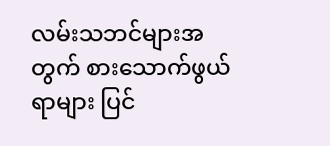လမ်းသဘင်များအတွက် စားသောက်ဖွယ်ရာများ ပြင်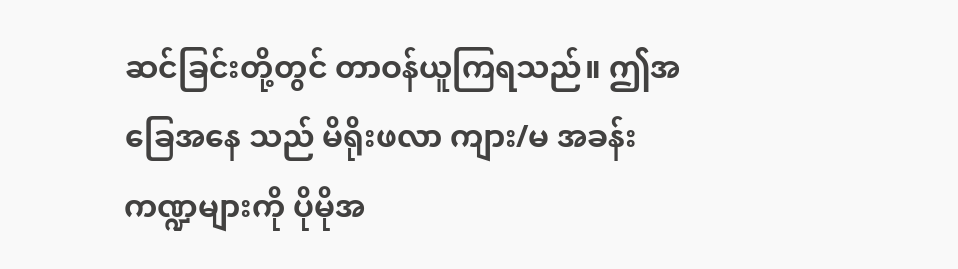ဆင်ခြင်းတို့တွင် တာဝန်ယူကြရသည်။ ဤအခြေအနေ သည် မိရိုးဖလာ ကျား/မ အခန်းကဏ္ဍများကို ပိုမိုအ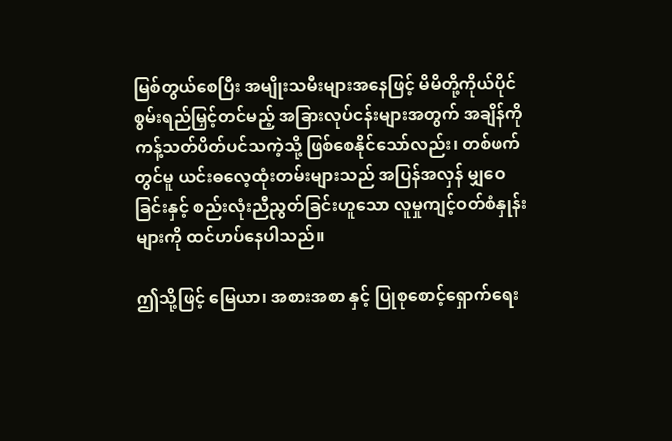မြစ်တွယ်စေပြီး အမျိုးသမီးများအနေဖြင့် မိမိတို့ကိုယ်ပိုင် စွမ်းရည်မြှင့်တင်မည့် အခြားလုပ်ငန်းများအတွက် အချိန်ကို ကန့်သတ်ပိတ်ပင်သကဲ့သို့ ဖြစ်စေနိုင်သော်လည်း၊ တစ်ဖက်တွင်မူ ယင်းဓလေ့ထုံးတမ်းများသည် အပြန်အလှန် မျှဝေခြင်းနှင့် စည်းလုံးညီညွတ်ခြင်းဟူသော လူမှုကျင့်ဝတ်စံနှုန်းများကို ထင်ဟပ်နေပါသည်။

ဤသို့ဖြင့် မြေယာ၊ အစားအစာ နှင့် ပြုစုစောင့်ရှောက်ရေး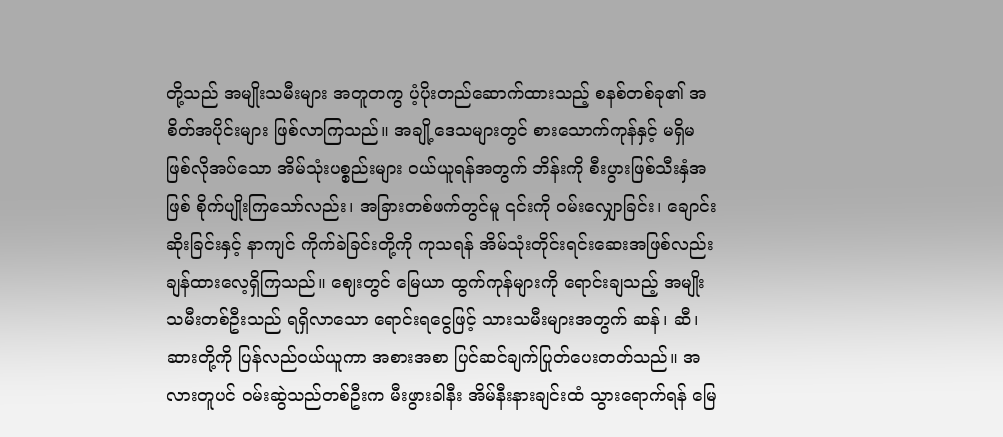တို့သည် အမျိုးသမီးများ အတူတကွ ပံ့ပိုးတည်ဆောက်ထားသည့် စနစ်တစ်ခု၏ အစိတ်အပိုင်းများ ဖြစ်လာကြသည်။ အချို့ဒေသများတွင် စားသောက်ကုန်နှင့် မရှိမဖြစ်လိုအပ်သော အိမ်သုံးပစ္စည်းများ ဝယ်ယူရန်အတွက် ဘိန်းကို စီးပွားဖြစ်သီးနှံအဖြစ် စိုက်ပျိုးကြသော်လည်း၊ အခြားတစ်ဖက်တွင်မူ ၎င်းကို ဝမ်းလျှောခြင်း၊ ချောင်းဆိုးခြင်းနှင့် နာကျင် ကိုက်ခဲခြင်းတို့ကို ကုသရန် အိမ်သုံးတိုင်းရင်းဆေးအဖြစ်လည်း ချန်ထားလေ့ရှိကြသည်။ ဈေးတွင် မြေယာ ထွက်ကုန်များကို ရောင်းချသည့် အမျိုးသမီးတစ်ဦးသည် ရရှိလာသော ရောင်းရငွေဖြင့် သားသမီးများအတွက် ဆန်၊ ဆီ၊ ဆားတို့ကို ပြန်လည်ဝယ်ယူကာ အစားအစာ ပြင်ဆင်ချက်ပြုတ်ပေးတတ်သည်။ အလားတူပင် ဝမ်းဆွဲသည်တစ်ဦးက မီးဖွားခါနီး အိမ်နီးနားချင်းထံ သွားရောက်ရန် မြေ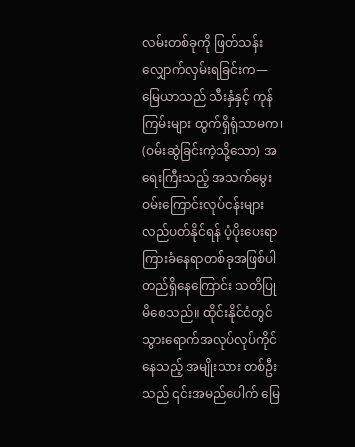လမ်းတစ်ခုကို ဖြတ်သန်း လျှောက်လှမ်းရခြင်းက—မြေယာသည် သီးနှံနှင့် ကုန်ကြမ်းများ ထွက်ရှိရုံသာမက၊ (ဝမ်းဆွဲခြင်းကဲ့သို့သော) အရေးကြီးသည့် အသက်မွေးဝမ်းကြောင်းလုပ်ငန်းများ လည်ပတ်နိုင်ရန် ပံ့ပိုးပေးရာ ကြားခံနေရာတစ်ခုအဖြစ်ပါ တည်ရှိနေကြောင်း သတိပြုမိစေသည်။ ထိုင်းနိုင်ငံတွင် သွားရောက်အလုပ်လုပ်ကိုင်နေသည့် အမျိုးသား တစ်ဦးသည် ၎င်းအမည်ပေါက် မြေ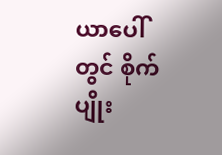ယာပေါ်တွင် စိုက်ပျိုး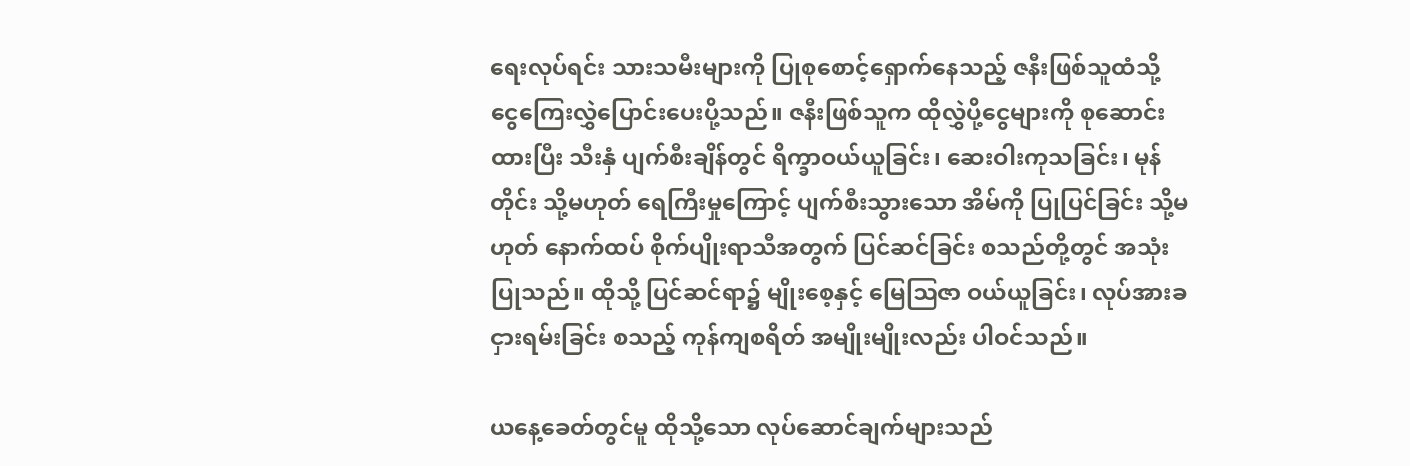ရေးလုပ်ရင်း သားသမီးများကို ပြုစုစောင့်ရှောက်နေသည့် ဇနီးဖြစ်သူထံသို့ ငွေကြေးလွှဲပြောင်းပေးပို့သည်။ ဇနီးဖြစ်သူက ထိုလွှဲပို့ငွေများကို စုဆောင်းထားပြီး သီးနှံ ပျက်စီးချိန်တွင် ရိက္ခာဝယ်ယူခြင်း၊ ဆေးဝါးကုသခြင်း၊ မုန်တိုင်း သို့မဟုတ် ရေကြီးမှုကြောင့် ပျက်စီးသွားသော အိမ်ကို ပြုပြင်ခြင်း သို့မဟုတ် နောက်ထပ် စိုက်ပျိုးရာသီအတွက် ပြင်ဆင်ခြင်း စသည်တို့တွင် အသုံးပြုသည်။ ထိုသို့ ပြင်ဆင်ရာ၌ မျိုးစေ့နှင့် မြေဩဇာ ဝယ်ယူခြင်း၊ လုပ်အားခ ငှားရမ်းခြင်း စသည့် ကုန်ကျစရိတ် အမျိုးမျိုးလည်း ပါဝင်သည်။

ယနေ့ခေတ်တွင်မူ ထိုသို့သော လုပ်ဆောင်ချက်များသည်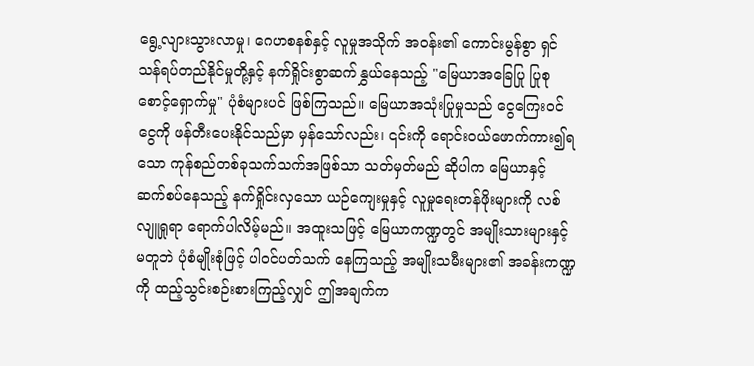ရွေ့လျားသွားလာမှု၊ ဂေဟစနစ်နှင့် လူမှုအသိုက် အဝန်း၏ ကောင်းမွန်စွာ ရှင်သန်ရပ်တည်နိုင်မှုတို့နှင့် နက်ရှိုင်းစွာဆက်နွှယ်နေသည့် "မြေယာအခြေပြု ပြုစု စောင့်ရှောက်မှု" ပုံစံများပင် ဖြစ်ကြသည်။ မြေယာအသုံးပြုမှုသည် ငွေကြေးဝင်ငွေကို ဖန်တီးပေးနိုင်သည်မှာ မှန်သော်လည်း၊ ၎င်းကို ရောင်းဝယ်ဖောက်ကား၍ရသော ကုန်စည်တစ်ခုသက်သက်အဖြစ်သာ သတ်မှတ်မည် ဆိုပါက မြေယာနှင့် ဆက်စပ်နေသည့် နက်ရှိုင်းလှသော ယဉ်ကျေးမှုနှင့် လူမှုရေးတန်ဖိုးများကို လစ်လျူရှုရာ ရောက်ပါလိမ့်မည်။ အထူးသဖြင့် မြေယာကဏ္ဍတွင် အမျိုးသားများနှင့်မတူဘဲ ပုံစံမျိုးစုံဖြင့် ပါဝင်ပတ်သက် နေကြသည့် အမျိုးသမီးများ၏ အခန်းကဏ္ဍကို ထည့်သွင်းစဉ်းစားကြည့်လျှင် ဤအချက်က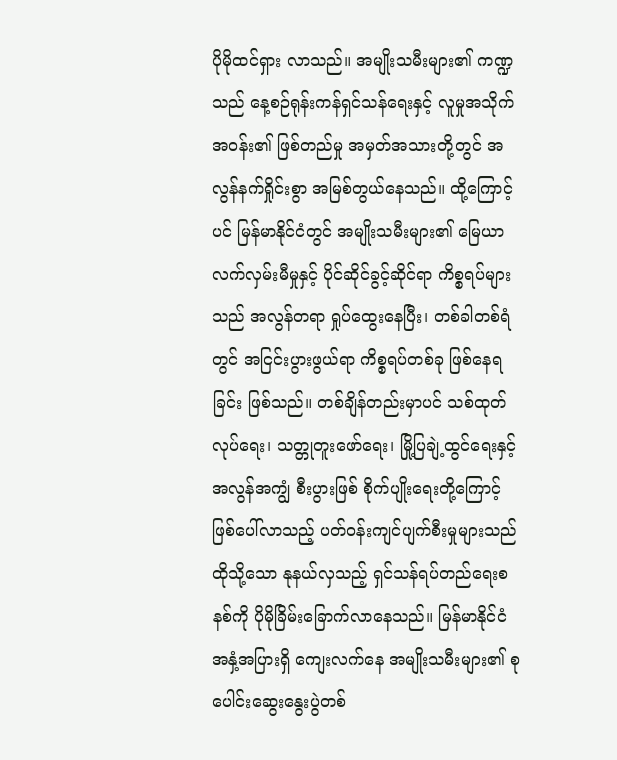ပိုမိုထင်ရှား လာသည်။ အမျိုးသမီးများ၏ ကဏ္ဍသည် နေ့စဉ်ရုန်းကန်ရှင်သန်ရေးနှင့် လူမှုအသိုက်အဝန်း၏ ဖြစ်တည်မှု အမှတ်အသားတို့တွင် အလွန်နက်ရှိုင်းစွာ အမြစ်တွယ်နေသည်။ ထို့ကြောင့်ပင် မြန်မာနိုင်ငံတွင် အမျိုးသမီးများ၏ မြေယာလက်လှမ်းမီမှုနှင့် ပိုင်ဆိုင်ခွင့်ဆိုင်ရာ ကိစ္စရပ်များသည် အလွန်တရာ ရှုပ်ထွေးနေပြီး၊ တစ်ခါတစ်ရံတွင် အငြင်းပွားဖွယ်ရာ ကိစ္စရပ်တစ်ခု ဖြစ်နေရခြင်း ဖြစ်သည်။ တစ်ချိန်တည်းမှာပင် သစ်ထုတ်လုပ်ရေး၊ သတ္တုတူးဖော်ရေး၊ မြို့ပြချဲ့ထွင်ရေးနှင့် အလွန်အကျွံ စီးပွားဖြစ် စိုက်ပျိုးရေးတို့ကြောင့် ဖြစ်ပေါ်လာသည့် ပတ်ဝန်းကျင်ပျက်စီးမှုများသည် ထိုသို့သော နုနယ်လှသည့် ရှင်သန်ရပ်တည်ရေးစနစ်ကို ပိုမိုခြိမ်းခြောက်လာနေသည်။ မြန်မာနိုင်ငံအနှံ့အပြားရှိ ကျေးလက်နေ အမျိုးသမီးများ၏ စုပေါင်းဆွေးနွေးပွဲတစ်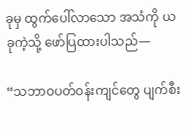ခုမှ ထွက်ပေါ်လာသော အသံကို ယခုကဲ့သို့ ဖော်ပြထားပါသည်—

“သဘာဝပတ်ဝန်းကျင်တွေ ပျက်စီး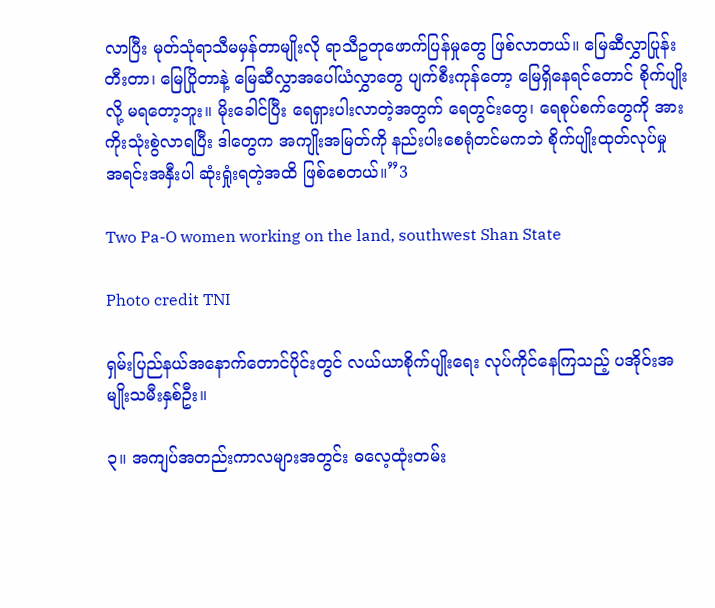လာပြီး မုတ်သုံရာသီမမှန်တာမျိုးလို ရာသီဥတုဖောက်ပြန်မှုတွေ ဖြစ်လာတယ်။ မြေဆီလွှာပြုန်းတီးတာ၊ မြေပြိုတာနဲ့ မြေဆီလွှာအပေါ်ယံလွှာတွေ ပျက်စီးကုန်တော့ မြေရှိနေရင်တောင် စိုက်ပျိုးလို့ မရတော့ဘူး။ မိုးခေါင်ပြီး ရေရှားပါးလာတဲ့အတွက် ရေတွင်းတွေ၊ ရေစုပ်စက်တွေကို အားကိုးသုံးစွဲလာရပြီး ဒါတွေက အကျိုးအမြတ်ကို နည်းပါးစေရုံတင်မကဘဲ စိုက်ပျိုးထုတ်လုပ်မှု အရင်းအနှီးပါ ဆုံးရှုံးရတဲ့အထိ ဖြစ်စေတယ်။”3

Two Pa-O women working on the land, southwest Shan State

Photo credit TNI

ရှမ်းပြည်နယ်အနောက်တောင်ပိုင်းတွင် လယ်ယာစိုက်ပျိုးရေး လုပ်ကိုင်နေကြသည့် ပအိုဝ်းအမျိုးသမီးနှစ်ဦး။

၃။ အကျပ်အတည်းကာလများအတွင်း ဓလေ့ထုံးတမ်း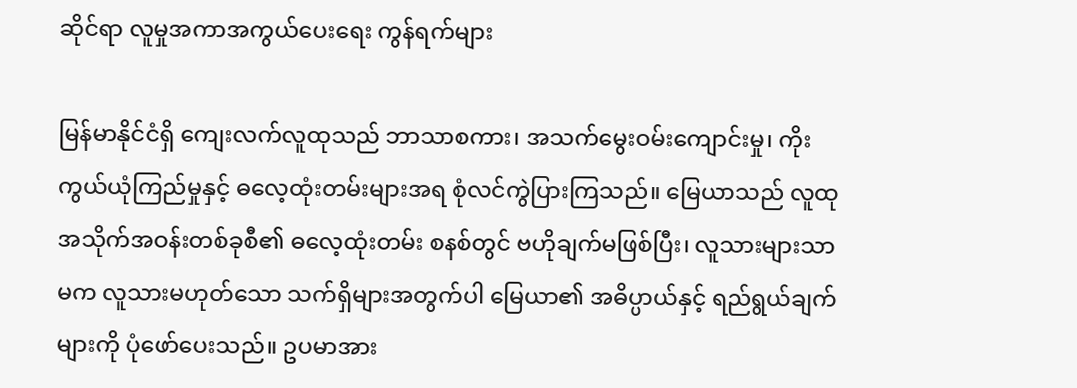ဆိုင်ရာ လူမှုအကာအကွယ်ပေးရေး ကွန်ရက်များ

မြန်မာနိုင်ငံရှိ ကျေးလက်လူထုသည် ဘာသာစကား၊ အသက်မွေးဝမ်းကျောင်းမှု၊ ကိုးကွယ်ယုံကြည်မှုနှင့် ဓလေ့ထုံးတမ်းများအရ စုံလင်ကွဲပြားကြသည်။ မြေယာသည် လူထုအသိုက်အဝန်းတစ်ခုစီ၏ ဓလေ့ထုံးတမ်း စနစ်တွင် ဗဟိုချက်မဖြစ်ပြီး၊ လူသားများသာမက လူသားမဟုတ်သော သက်ရှိများအတွက်ပါ မြေယာ၏ အဓိပ္ပာယ်နှင့် ရည်ရွယ်ချက်များကို ပုံဖော်ပေးသည်။ ဥပမာအား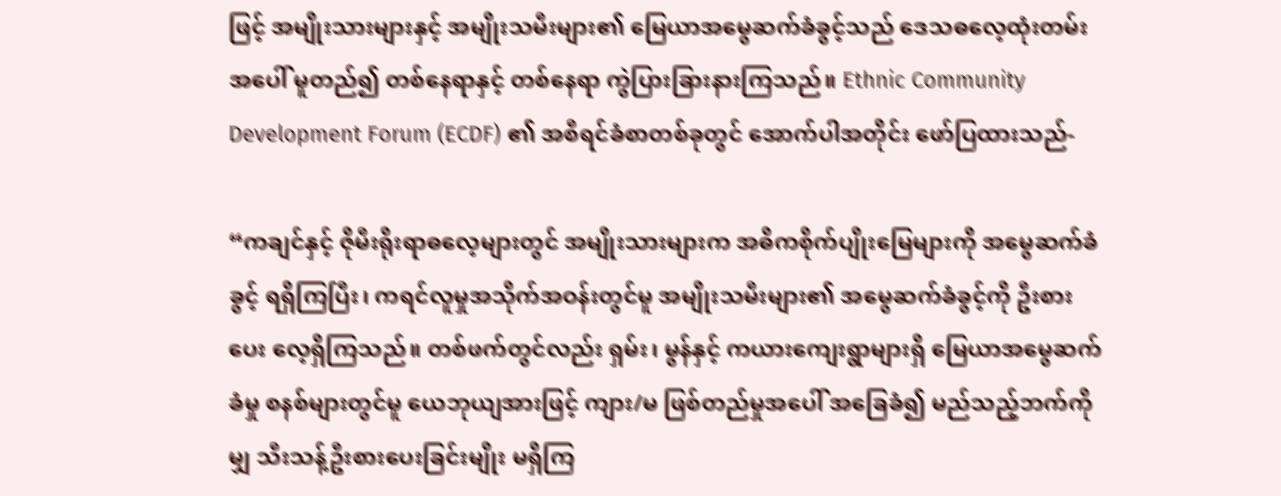ဖြင့် အမျိုးသားများနှင့် အမျိုးသမီးများ၏ မြေယာအမွေဆက်ခံခွင့်သည် ဒေသဓလေ့ထုံးတမ်းအပေါ် မူတည်၍ တစ်နေရာနှင့် တစ်နေရာ ကွဲပြားခြားနားကြသည်။ Ethnic Community Development Forum (ECDF) ၏ အစီရင်ခံစာတစ်ခုတွင် အောက်ပါအတိုင်း ဖော်ပြထားသည်-

“ကချင်နှင့် ဇိုမီးရိုးရာဓလေ့များတွင် အမျိုးသားများက အဓိကစိုက်ပျိုးမြေများကို အမွေဆက်ခံခွင့် ရရှိကြပြီး၊ ကရင်လူမှုအသိုက်အဝန်းတွင်မူ အမျိုးသမီးများ၏ အမွေဆက်ခံခွင့်ကို ဦးစားပေး လေ့ရှိကြသည်။ တစ်ဖက်တွင်လည်း ရှမ်း၊ မွန်နှင့် ကယားကျေးရွာများရှိ မြေယာအမွေဆက်ခံမှု စနစ်များတွင်မူ ယေဘုယျအားဖြင့် ကျား/မ ဖြစ်တည်မှုအပေါ် အခြေခံ၍ မည်သည့်ဘက်ကိုမျှ သီးသန့်ဦးစားပေးခြင်းမျိုး မရှိကြ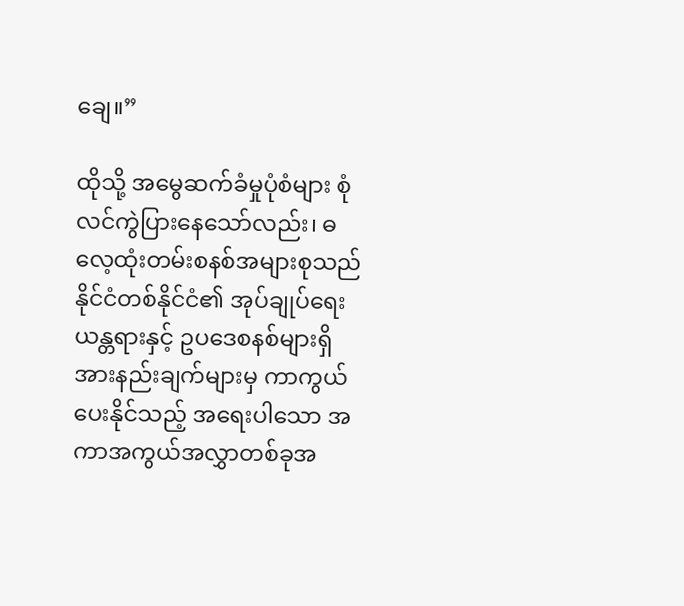ချေ။”

ထိုသို့ အမွေဆက်ခံမှုပုံစံများ စုံလင်ကွဲပြားနေသော်လည်း၊ ဓလေ့ထုံးတမ်းစနစ်အများစုသည် နိုင်ငံတစ်နိုင်ငံ၏ အုပ်ချုပ်ရေးယန္တရားနှင့် ဥပဒေစနစ်များရှိ အားနည်းချက်များမှ ကာကွယ်ပေးနိုင်သည့် အရေးပါသော အကာအကွယ်အလွှာတစ်ခုအ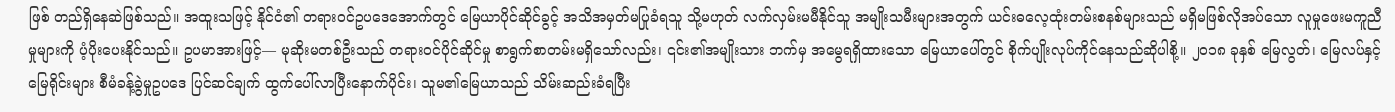ဖြစ် တည်ရှိနေဆဲဖြစ်သည်။ အထူးသဖြင့် နိုင်ငံ၏ တရားဝင်ဥပဒေအောက်တွင် မြေယာပိုင်ဆိုင်ခွင့် အသိအမှတ်မပြုခံရသူ သို့မဟုတ် လက်လှမ်းမမီနိုင်သူ အမျိုးသမီးများအတွက် ယင်းဓလေ့ထုံးတမ်းစနစ်များသည် မရှိမဖြစ်လိုအပ်သော လူမှုဖေးမကူညီမှုများကို ပံ့ပိုးပေးနိုင်သည်။ ဥပမာအားဖြင့်— မုဆိုးမတစ်ဦးသည် တရားဝင်ပိုင်ဆိုင်မှု စာရွက်စာတမ်းမရှိသော်လည်း၊ ၎င်း၏အမျိုးသား ဘက်မှ အမွေရရှိထားသော မြေယာပေါ်တွင် စိုက်ပျိုးလုပ်ကိုင်နေသည်ဆိုပါစို့။ ၂၀၁၈ ခုနှစ် မြေလွတ်၊ မြေလပ်နှင့် မြေရိုင်းများ စီမံခန့်ခွဲမှုဥပဒေ ပြင်ဆင်ချက် ထွက်ပေါ်လာပြီးနောက်ပိုင်း၊ သူမ၏မြေယာသည် သိမ်းဆည်းခံရပြီး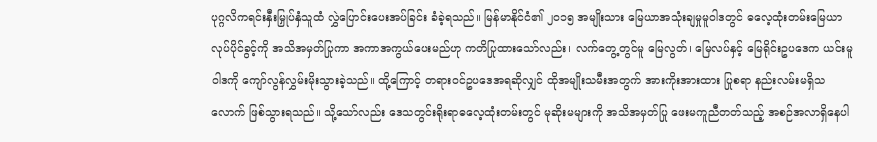ပုဂ္ဂလိကရင်းနှီးမြှုပ်နှံသူထံ လွှဲပြောင်းပေးအပ်ခြင်း ခံခဲ့ရသည်။ မြန်မာနိုင်ငံ၏ ၂၀၁၅ အမျိုးသား မြေယာအသုံးချမှုမူဝါဒတွင် ဓလေ့ထုံးတမ်းမြေယာလုပ်ပိုင်ခွင့်ကို အသိအမှတ်ပြုကာ အကာအကွယ်ပေးမည်ဟု ကတိပြုထားသော်လည်း၊ လက်တွေ့တွင်မူ မြေလွတ်၊ မြေလပ်နှင့် မြေရိုင်းဥပဒေက ယင်းမူဝါဒကို ကျော်လွန်လွှမ်းမိုးသွားခဲ့သည်။ ထို့ကြောင့် တရားဝင်ဥပဒေအရဆိုလျှင် ထိုအမျိုးသမီးအတွက် အားကိုးအားထား ပြုစရာ နည်းလမ်းမရှိသလောက် ဖြစ်သွားရသည်။ သို့သော်လည်း ဒေသတွင်းရိုးရာဓလေ့ထုံးတမ်းတွင် မုဆိုးမများကို အသိအမှတ်ပြု ဖေးမကူညီတတ်သည့် အစဉ်အလာရှိနေပါ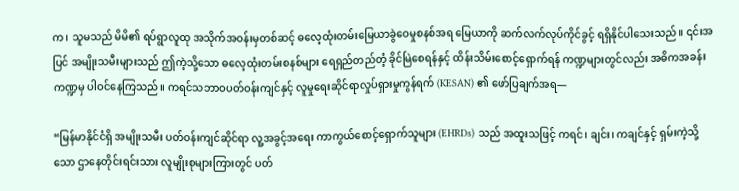က၊ သူမသည် မိမိ၏ ရပ်ရွာလူထု အသိုက်အဝန်းမှတစ်ဆင့် ဓလေ့ထုံးတမ်းမြေယာခွဲဝေမှုစနစ်အရ မြေယာကို ဆက်လက်လုပ်ကိုင်ခွင့် ရရှိနိုင်ပါသေးသည်။ ၎င်းအပြင် အမျိုးသမီးများသည် ဤကဲ့သို့သော ဓလေ့ထုံးတမ်းစနစ်များ ရေရှည်တည်တံ့ ခိုင်မြဲစေရန်နှင့် ထိန်းသိမ်းစောင့်ရှောက်ရန် ကဏ္ဍများတွင်လည်း အဓိကအခန်းကဏ္ဍမှ ပါဝင်နေကြသည်။ ကရင်သဘာဝပတ်ဝန်းကျင်နှင့် လူမှုရေးဆိုင်ရာလှုပ်ရှားမှုကွန်ရက် (KESAN) ၏ ဖော်ပြချက်အရ—

“မြန်မာနိုင်ငံရှိ အမျိုးသမီး ပတ်ဝန်းကျင်ဆိုင်ရာ လူ့အခွင့်အရေး ကာကွယ်စောင့်ရှောက်သူများ (EHRDs) သည် အထူးသဖြင့် ကရင်၊ ချင်း၊ ကချင်နှင့် ရှမ်းကဲ့သို့သော ဌာနေတိုင်းရင်းသား လူမျိုးစုများကြားတွင် ပတ်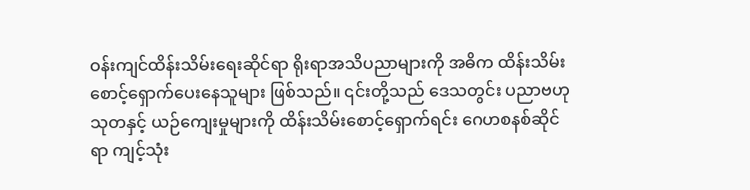ဝန်းကျင်ထိန်းသိမ်းရေးဆိုင်ရာ ရိုးရာအသိပညာများကို အဓိက ထိန်းသိမ်းစောင့်ရှောက်ပေးနေသူများ ဖြစ်သည်။ ၎င်းတို့သည် ဒေသတွင်း ပညာဗဟုသုတနှင့် ယဉ်ကျေးမှုများကို ထိန်းသိမ်းစောင့်ရှောက်ရင်း ဂေဟစနစ်ဆိုင်ရာ ကျင့်သုံး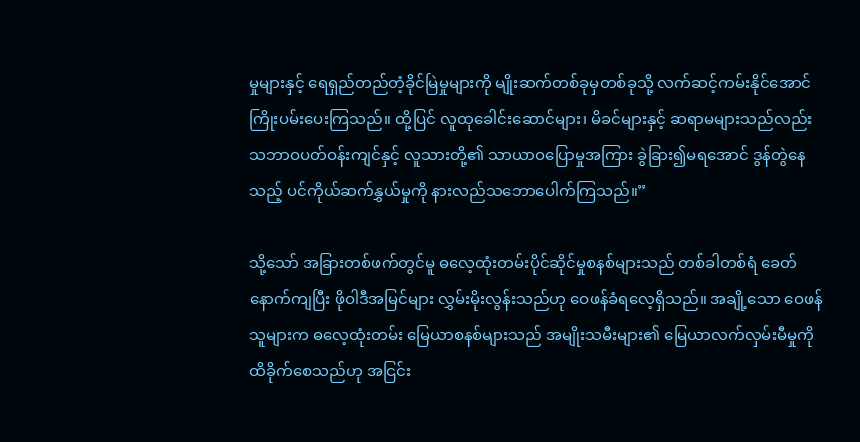မှုများနှင့် ရေရှည်တည်တံ့ခိုင်မြဲမှုများကို မျိုးဆက်တစ်ခုမှတစ်ခုသို့ လက်ဆင့်ကမ်းနိုင်အောင် ကြိုးပမ်းပေးကြသည်။ ထို့ပြင် လူထုခေါင်းဆောင်များ၊ မိခင်များနှင့် ဆရာမများသည်လည်း သဘာဝပတ်ဝန်းကျင်နှင့် လူသားတို့၏ သာယာဝပြောမှုအကြား ခွဲခြား၍မရအောင် ဒွန်တွဲနေသည့် ပင်ကိုယ်ဆက်နွှယ်မှုကို နားလည်သဘောပေါက်ကြသည်။”

သို့သော် အခြားတစ်ဖက်တွင်မူ ဓလေ့ထုံးတမ်းပိုင်ဆိုင်မှုစနစ်များသည် တစ်ခါတစ်ရံ ခေတ်နောက်ကျပြီး ဖိုဝါဒီအမြင်များ လွှမ်းမိုးလွန်းသည်ဟု ဝေဖန်ခံရလေ့ရှိသည်။ အချို့သော ဝေဖန်သူများက ဓလေ့ထုံးတမ်း မြေယာစနစ်များသည် အမျိုးသမီးများ၏ မြေယာလက်လှမ်းမီမှုကို ထိခိုက်စေသည်ဟု အငြင်း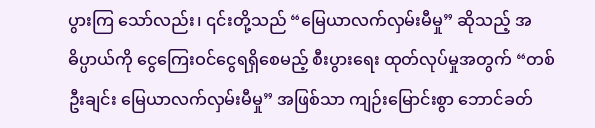ပွားကြ သော်လည်း၊ ၎င်းတို့သည် “မြေယာလက်လှမ်းမီမှု” ဆိုသည့် အဓိပ္ပာယ်ကို ငွေကြေးဝင်ငွေရရှိစေမည့် စီးပွားရေး ထုတ်လုပ်မှုအတွက် “တစ်ဦးချင်း မြေယာလက်လှမ်းမီမှု” အဖြစ်သာ ကျဉ်းမြောင်းစွာ ဘောင်ခတ်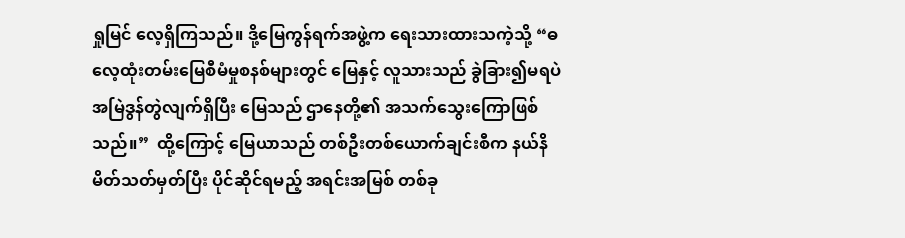ရှုမြင် လေ့ရှိကြသည်။ ဒို့မြေကွန်ရက်အဖွဲ့က ရေးသားထားသကဲ့သို့ “ဓလေ့ထုံးတမ်း‌မြေစီမံမှုစနစ်များတွင် မြေနှင့် လူသားသည် ခွဲခြား၍မရပဲ အမြဲဒွန်တွဲလျက်ရှိပြီး မြေသည် ဌာနေတို့၏ အသက်သွေးကြောဖြစ်သည်။”  ထို့ကြောင့် မြေယာသည် တစ်ဦးတစ်ယောက်ချင်းစီက နယ်နိမိတ်သတ်မှတ်ပြီး ပိုင်ဆိုင်ရမည့် အရင်းအမြစ် တစ်ခု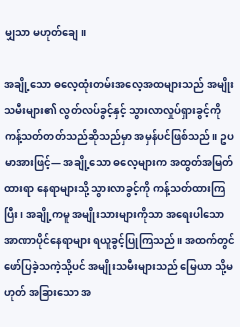မျှသာ မဟုတ်ချေ။

အချို့သော ဓလေ့ထုံးတမ်းအလေ့အထများသည် အမျိုးသမီးများ၏ လွတ်လပ်ခွင့်နှင့် သွားလာလှုပ်ရှားခွင့်ကို ကန့်သတ်တတ်သည်ဆိုသည်မှာ အမှန်ပင်ဖြစ်သည်။ ဥပမာအားဖြင့်— အချို့သော ဓလေ့များက အထွတ်အမြတ် ထားရာ နေရာများသို့ သွားလာခွင့်ကို ကန့်သတ်ထားကြပြီး၊ အချို့ကမူ အမျိုးသားများကိုသာ အရေးပါသော အာဏာပိုင်နေရာများ ရယူခွင့်ပြုကြသည်။ အထက်တွင် ဖော်ပြခဲ့သကဲ့သို့ပင် အမျိုးသမီးများသည် မြေယာ သို့မဟုတ် အခြားသော အ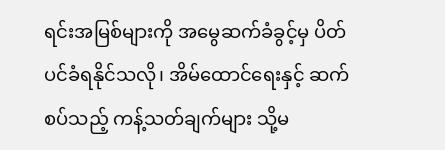ရင်းအမြစ်များကို အမွေဆက်ခံခွင့်မှ ပိတ်ပင်ခံရနိုင်သလို၊ အိမ်ထောင်ရေးနှင့် ဆက်စပ်သည့် ကန့်သတ်ချက်များ သို့မ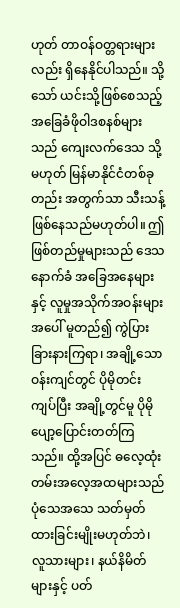ဟုတ် တာဝန်ဝတ္တရားများလည်း ရှိနေနိုင်ပါသည်။ သို့သော် ယင်းသို့ဖြစ်စေသည့် အခြေခံဖိုဝါဒစနစ်များသည် ကျေးလက်ဒေသ သို့မဟုတ် မြန်မာနိုင်ငံတစ်ခုတည်း အတွက်သာ သီးသန့်ဖြစ်နေသည်မဟုတ်ပါ။ ဤဖြစ်တည်မှုများသည် ဒေသနောက်ခံ အခြေအနေများနှင့် လူမှုအသိုက်အဝန်းများအပေါ် မူတည်၍ ကွဲပြားခြားနားကြရာ၊ အချို့သော ဝန်းကျင်တွင် ပိုမိုတင်းကျပ်ပြီး အချို့တွင်မူ ပိုမိုပျော့ပြောင်းတတ်ကြသည်။ ထို့အပြင် ဓလေ့ထုံးတမ်းအလေ့အထများသည် ပုံသေအသေ သတ်မှတ်ထားခြင်းမျိုးမဟုတ်ဘဲ၊ လူသားများ၊ နယ်နိမိတ်များနှင့် ပတ်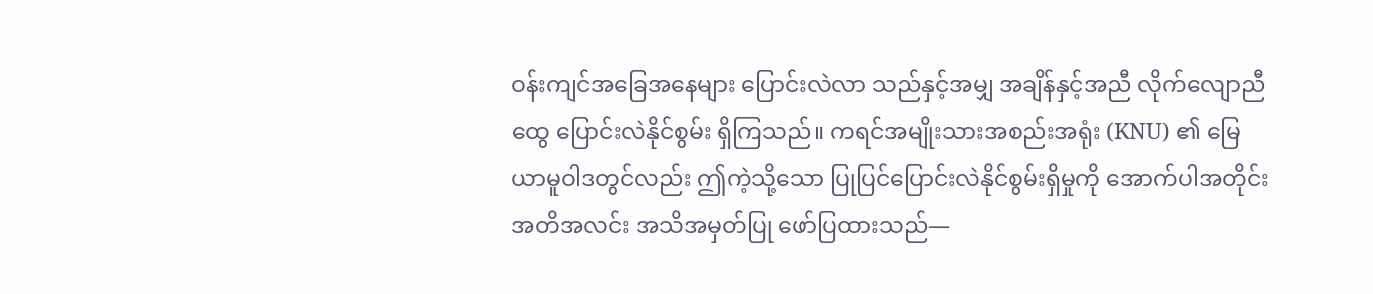ဝန်းကျင်အခြေအနေများ ပြောင်းလဲလာ သည်နှင့်အမျှ အချိန်နှင့်အညီ လိုက်လျောညီထွေ ပြောင်းလဲနိုင်စွမ်း ရှိကြသည်။ ကရင်အမျိုးသားအစည်းအရုံး (KNU) ၏ မြေယာမူဝါဒတွင်လည်း ဤကဲ့သို့သော ပြုပြင်ပြောင်းလဲနိုင်စွမ်းရှိမှုကို အောက်ပါအတိုင်း အတိအလင်း အသိအမှတ်ပြု ဖော်ပြထားသည်—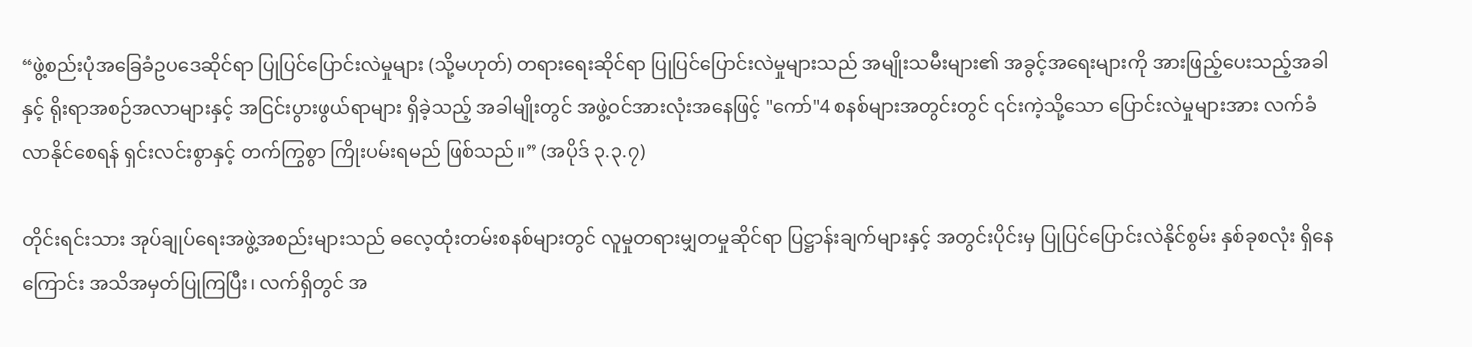“ဖွဲ့စည်းပုံအခြေခံဥပဒေဆိုင်ရာ ပြုပြင်ပြောင်းလဲမှုများ (သို့မဟုတ်) တရားရေးဆိုင်ရာ ပြုပြင်ပြောင်းလဲမှုများသည် အမျိုးသမီးများ၏ အခွင့်အရေးများကို အားဖြည့်ပေးသည့်အခါနှင့် ရိုးရာအစဉ်အလာများနှင့် အငြင်းပွားဖွယ်ရာများ ရှိခဲ့သည့် အခါမျိုးတွင် အဖွဲ့ဝင်အားလုံးအနေဖြင့် "ကော်"4 စနစ်များအတွင်းတွင် ၎င်းကဲ့သို့သော ပြောင်းလဲမှုများအား လက်ခံလာနိုင်စေရန် ရှင်းလင်းစွာနှင့် တက်ကြွစွာ ကြိုးပမ်းရမည် ဖြစ်သည်။” (အပိုဒ် ၃.၃.၇)

တိုင်းရင်းသား အုပ်ချုပ်ရေးအဖွဲ့အစည်းများသည် ဓလေ့ထုံးတမ်းစနစ်များတွင် လူမှုတရားမျှတမှုဆိုင်ရာ ပြဋ္ဌာန်းချက်များနှင့် အတွင်းပိုင်းမှ ပြုပြင်ပြောင်းလဲနိုင်စွမ်း နှစ်ခုစလုံး ရှိနေကြောင်း အသိအမှတ်ပြုကြပြီး၊ လက်ရှိတွင် အ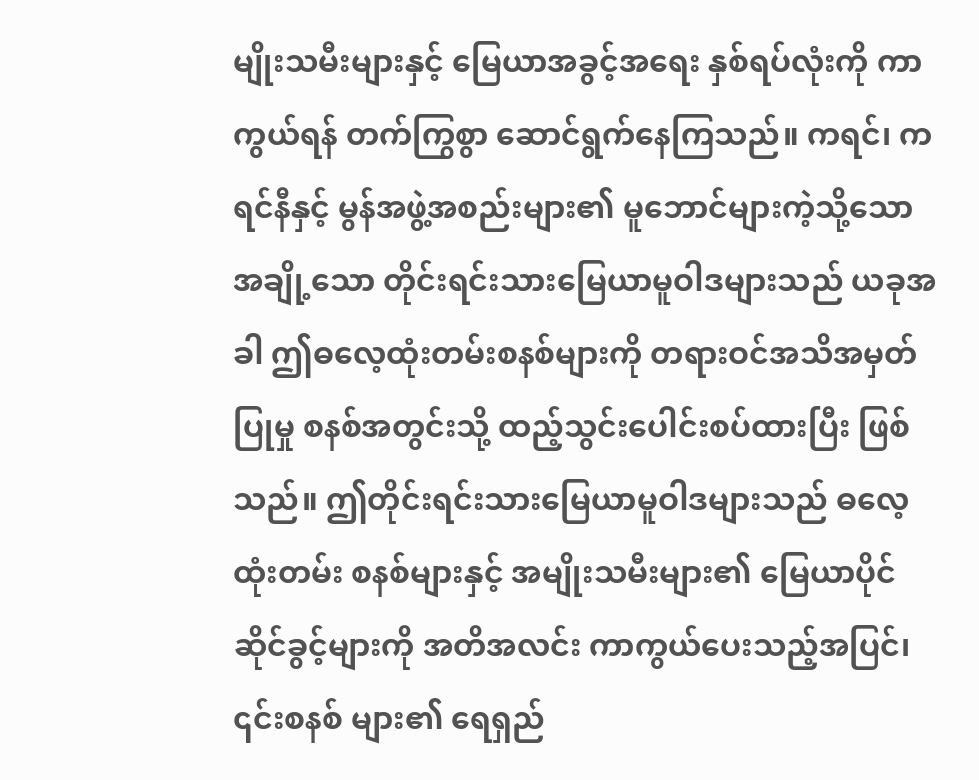မျိုးသမီးများနှင့် မြေယာအခွင့်အရေး နှစ်ရပ်လုံးကို ကာကွယ်ရန် တက်ကြွစွာ ဆောင်ရွက်နေကြသည်။ ကရင်၊ ကရင်နီနှင့် မွန်အဖွဲ့အစည်းများ၏ မူဘောင်များကဲ့သို့သော အချို့သော တိုင်းရင်းသားမြေယာမူဝါဒများသည် ယခုအခါ ဤဓလေ့ထုံးတမ်းစနစ်များကို တရားဝင်အသိအမှတ်ပြုမှု စနစ်အတွင်းသို့ ထည့်သွင်းပေါင်းစပ်ထားပြီး ဖြစ်သည်။ ဤတိုင်းရင်းသားမြေယာမူဝါဒများသည် ဓလေ့ထုံးတမ်း စနစ်များနှင့် အမျိုးသမီးများ၏ မြေယာပိုင်ဆိုင်ခွင့်များကို အတိအလင်း ကာကွယ်ပေးသည့်အပြင်၊ ၎င်းစနစ် များ၏ ရေရှည်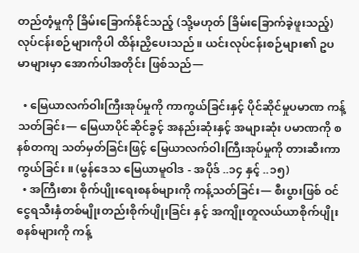တည်တံ့မှုကို ခြိမ်းခြောက်နိုင်သည့် (သို့မဟုတ် ခြိမ်းခြောက်ခဲ့ဖူးသည့်) လုပ်ငန်းစဉ်များကိုပါ ထိန်းညှိပေးသည်။ ယင်းလုပ်ငန်းစဉ်များ၏ ဥပမာများမှာ အောက်ပါအတိုင်း ဖြစ်သည်—

  • မြေယာလက်ဝါးကြီးအုပ်မှုကို ကာကွယ်ခြင်းနှင့် ပိုင်ဆိုင်မှုပမာဏ ကန့်သတ်ခြင်း— မြေယာပိုင်ဆိုင်ခွင့် အနည်းဆုံးနှင့် အများဆုံး ပမာဏကို စနစ်တကျ သတ်မှတ်ခြင်းဖြင့် မြေယာလက်ဝါးကြီးအုပ်မှုကို တားဆီးကာကွယ်ခြင်း။ (မွန်ဒေသ မြေယာမူဝါဒ - အပိုဒ် ..၁၄ နှင့် ..၁၅)
  • အကြီးစား စိုက်ပျိုးရေးစနစ်များကို ကန့်သတ်ခြင်း— စီးပွားဖြစ် ဝင်ငွေရသီးနှံတစ်မျိုးတည်းစိုက်ပျိုးခြင်း နှင့် အကျိုးတူလယ်ယာစိုက်ပျိုးစနစ်များကို ကန့်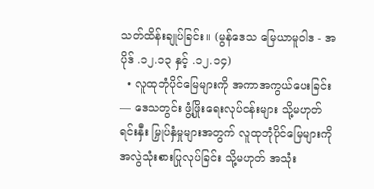သတ်ထိန်းချုပ်ခြင်း။ (မွန်ဒေသ မြေယာမူဝါဒ - အပိုဒ် .၁၂.၁၃ နှင့် .၁၂.၁၄)
  • လူထုဘုံပိုင်မြေများကို အကာအကွယ်ပေးခြင်း— ဒေသတွင်း ဖွံ့ဖြိုးရေးလုပ်ငန်းများ သို့မဟုတ် ရင်းနှီး မြှုပ်နှံမှုများအတွက် လူထုဘုံပိုင်မြေများကို အလွဲသုံးစားပြုလုပ်ခြင်း သို့မဟုတ် အသုံး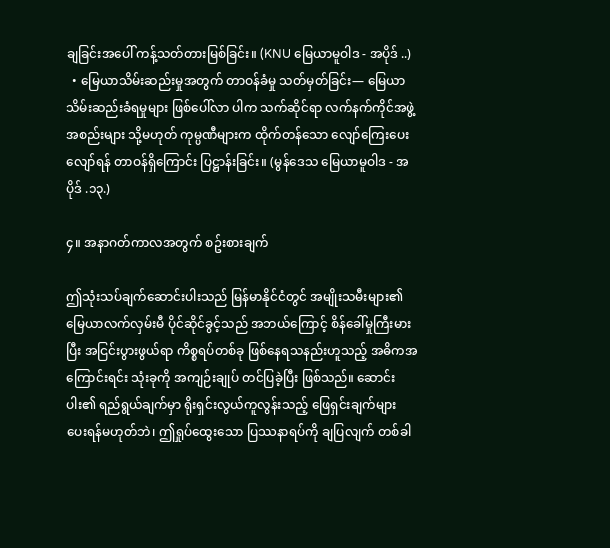ချခြင်းအပေါ် ကန့်သတ်တားမြစ်ခြင်း။ (KNU မြေယာမူဝါဒ - အပိုဒ် ..)
  • မြေယာသိမ်းဆည်းမှုအတွက် တာဝန်ခံမှု သတ်မှတ်ခြင်း— မြေယာသိမ်းဆည်းခံရမှုများ ဖြစ်ပေါ်လာ ပါက သက်ဆိုင်ရာ လက်နက်ကိုင်အဖွဲ့အစည်းများ သို့မဟုတ် ကုမ္ပဏီများက ထိုက်တန်သော လျော်ကြေးပေးလျော်ရန် တာဝန်ရှိကြောင်း ပြဋ္ဌာန်းခြင်း။ (မွန်ဒေသ မြေယာမူဝါဒ - အပိုဒ် .၁၃.)

၄။ အနာဂတ်ကာလအတွက် စဥ်းစားချက်

ဤသုံးသပ်ချက်ဆောင်းပါးသည် မြန်မာနိုင်ငံတွင် အမျိုးသမီးများ၏ မြေယာလက်လှမ်းမီ ပိုင်ဆိုင်ခွင့်သည် အဘယ်ကြောင့် စိန်ခေါ်မှုကြီးမားပြီး အငြင်းပွားဖွယ်ရာ ကိစ္စရပ်တစ်ခု ဖြစ်နေရသနည်းဟူသည့် အဓိကအကြောင်းရင်း သုံးခုကို အကျဉ်းချုပ် တင်ပြခဲ့ပြီး ဖြစ်သည်။ ဆောင်းပါး၏ ရည်ရွယ်ချက်မှာ ရိုးရှင်းလွယ်ကူလွန်းသည့် ဖြေရှင်းချက်များ ပေးရန်မဟုတ်ဘဲ၊ ဤရှုပ်ထွေးသော ပြဿနာရပ်ကို ချပြလျက် တစ်ခါ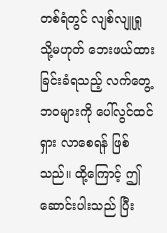တစ်ရံတွင် လျစ်လျူရှု သို့မဟုတ် ဘေးဖယ်ထားခြင်းခံရသည့် လက်တွေ့ဘဝများကို ပေါ်လွင်ထင်ရှား လာစေရန် ဖြစ်သည်။ ထို့ကြောင့် ဤဆောင်းပါးသည် ပြီး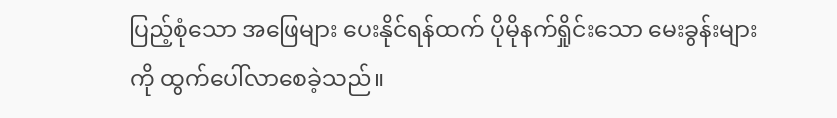ပြည့်စုံသော အဖြေများ ပေးနိုင်ရန်ထက် ပိုမိုနက်ရှိုင်းသော မေးခွန်းများကို ထွက်ပေါ်လာစေခဲ့သည်။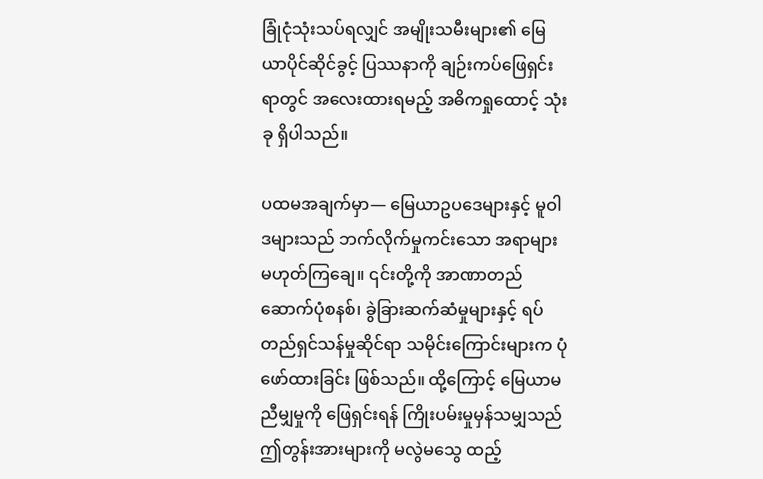ခြုံငုံသုံးသပ်ရလျှင် အမျိုးသမီးများ၏ မြေယာပိုင်ဆိုင်ခွင့် ပြဿနာကို ချဉ်းကပ်ဖြေရှင်းရာတွင် အလေးထားရမည့် အဓိကရှုထောင့် သုံးခု ရှိပါသည်။

ပထမအချက်မှာ— မြေယာဥပဒေများနှင့် မူဝါဒများသည် ဘက်လိုက်မှုကင်းသော အရာများ မဟုတ်ကြချေ။ ၎င်းတို့ကို အာဏာတည်ဆောက်ပုံစနစ်၊ ခွဲခြားဆက်ဆံမှုများနှင့် ရပ်တည်ရှင်သန်မှုဆိုင်ရာ သမိုင်းကြောင်းများက ပုံဖော်ထားခြင်း ဖြစ်သည်။ ထို့ကြောင့် မြေယာမညီမျှမှုကို ဖြေရှင်းရန် ကြိုးပမ်းမှုမှန်သမျှသည် ဤတွန်းအားများကို မလွဲမသွေ ထည့်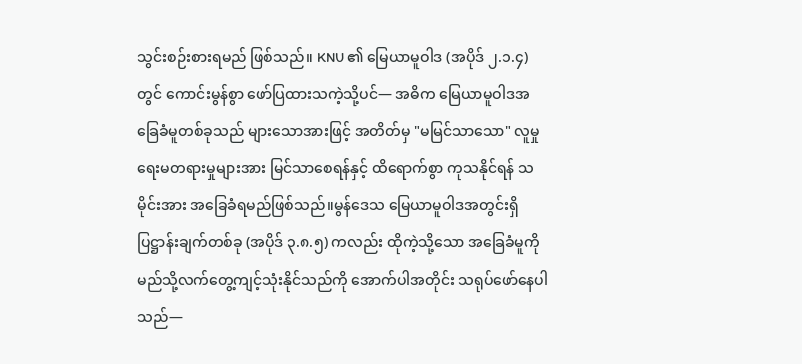သွင်းစဉ်းစားရမည် ဖြစ်သည်။ KNU ၏ မြေယာမူဝါဒ (အပိုဒ် ၂.၁.၄) တွင် ကောင်းမွန်စွာ ဖော်ပြထားသကဲ့သို့ပင်— အဓိက မြေယာမူဝါဒအခြေခံမူတစ်ခုသည် များသောအားဖြင့် အတိတ်မှ "မမြင်သာသော" လူမှုရေးမတရားမှုများအား မြင်သာစေရန်နှင့် ထိရောက်စွာ ကုသနိုင်ရန် သမိုင်းအား အခြေခံရမည်ဖြစ်သည်။မွန်ဒေသ မြေယာမူဝါဒအတွင်းရှိ ပြဋ္ဌာန်းချက်တစ်ခု (အပိုဒ် ၃.၈.၅) ကလည်း ထိုကဲ့သို့သော အခြေခံမူကို မည်သို့လက်တွေ့ကျင့်သုံးနိုင်သည်ကို အောက်ပါအတိုင်း သရုပ်ဖော်နေပါသည်—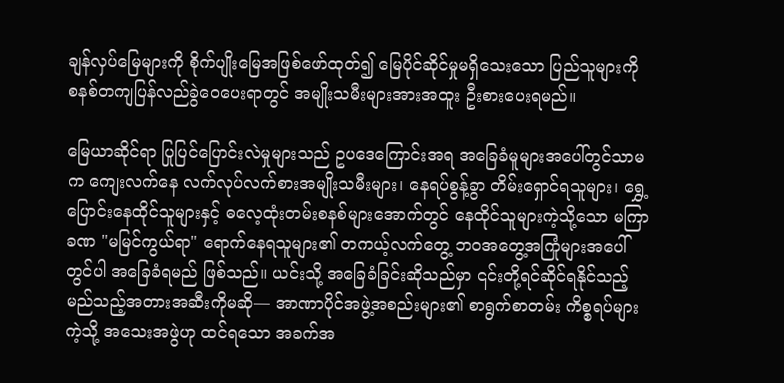ချန်လှပ်မြေများကို စိုက်ပျိုးမြေအဖြစ်ဖော်ထုတ်၍ မြေပိုင်ဆိုင်မှုမရှိသေးသော ပြည်သူများကို စနစ်တကျပြန်လည်ခွဲဝေပေးရာတွင် အမျိုးသမီးများအားအထူး ဦးစားပေးရမည်။

မြေယာဆိုင်ရာ ပြုပြင်ပြောင်းလဲမှုများသည် ဥပဒေကြောင်းအရ အခြေခံမူများအပေါ်တွင်သာမက ကျေးလက်နေ လက်လုပ်လက်စားအမျိုးသမီးများ၊ နေရပ်စွန့်ခွာ တိမ်းရှောင်ရသူများ၊ ရွှေ့ပြောင်းနေထိုင်သူများနှင့် ဓလေ့ထုံးတမ်းစနစ်များအောက်တွင် နေထိုင်သူများကဲ့သို့သော မကြာခဏ "မမြင်ကွယ်ရာ" ရောက်နေရသူများ၏ တကယ့်လက်တွေ့ ဘဝအတွေ့အကြုံများအပေါ်တွင်ပါ အခြေခံရမည် ဖြစ်သည်။ ယင်းသို့ အခြေခံခြင်းဆိုသည်မှာ ၎င်းတို့ရင်ဆိုင်ရနိုင်သည့် မည်သည့်အတားအဆီးကိုမဆို— အာဏာပိုင်အဖွဲ့အစည်းများ၏ စာရွက်စာတမ်း ကိစ္စရပ်များကဲ့သို့ အသေးအဖွဲဟု ထင်ရသော အခက်အ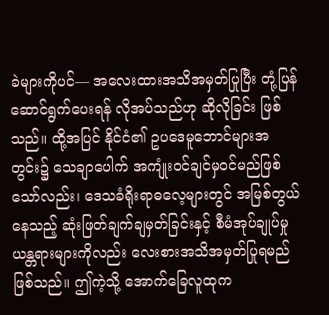ခဲများကိုပင်— အလေးထားအသိအမှတ်ပြုပြီး တုံ့ပြန် ဆောင်ရွက်ပေးရန် လိုအပ်သည်ဟု ဆိုလိုခြင်း ဖြစ်သည်။ ထို့အပြင် နိုင်ငံ၏ ဥပဒေမူဘောင်များအတွင်း၌ သေချာပေါက် အကျုံးဝင်ချင်မှဝင်မည်ဖြစ်သော်လည်း၊ ဒေသခံရိုးရာဓလေ့များတွင် အမြစ်တွယ်နေသည့် ဆုံးဖြတ်ချက်ချမှတ်ခြင်းနှင့် စီမံအုပ်ချုပ်မှု ယန္တရားများကိုလည်း လေးစားအသိအမှတ်ပြုရမည် ဖြစ်သည်။ ဤကဲ့သို့ အောက်ခြေလူထုက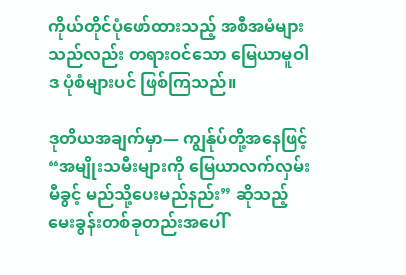ကိုယ်တိုင်ပုံဖော်ထားသည့် အစီအမံများသည်လည်း တရားဝင်သော မြေယာမူဝါဒ ပုံစံများပင် ဖြစ်ကြသည်။

ဒုတိယအချက်မှာ— ကျွန်ုပ်တို့အနေဖြင့် “အမျိုးသမီးများကို မြေယာလက်လှမ်းမီခွင့် မည်သို့ပေးမည်နည်း” ဆိုသည့် မေးခွန်းတစ်ခုတည်းအပေါ်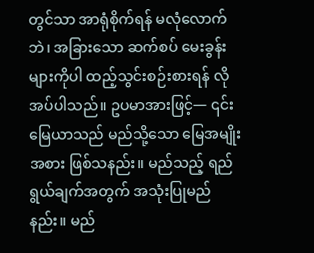တွင်သာ အာရုံစိုက်ရန် မလုံလောက်ဘဲ၊ အခြားသော ဆက်စပ် မေးခွန်းများကိုပါ ထည့်သွင်းစဉ်းစားရန် လိုအပ်ပါသည်။ ဥပမာအားဖြင့်— ၎င်းမြေယာသည် မည်သို့သော မြေအမျိုးအစား ဖြစ်သနည်း။ မည်သည့် ရည်ရွယ်ချက်အတွက် အသုံးပြုမည်နည်း။ မည်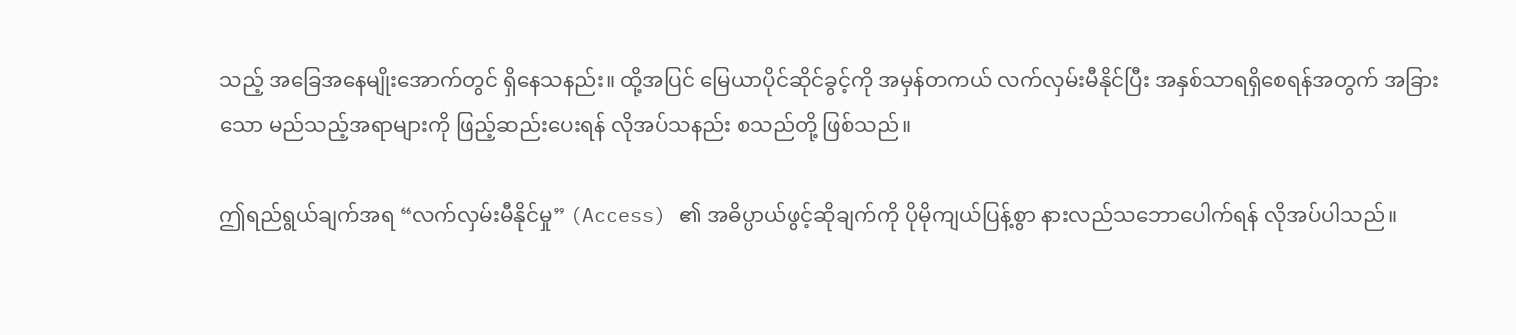သည့် အခြေအနေမျိုးအောက်တွင် ရှိနေသနည်း။ ထို့အပြင် မြေယာပိုင်ဆိုင်ခွင့်ကို အမှန်တကယ် လက်လှမ်းမီနိုင်ပြီး အနှစ်သာရရှိစေရန်အတွက် အခြားသော မည်သည့်အရာများကို ဖြည့်ဆည်းပေးရန် လိုအပ်သနည်း စသည်တို့ ဖြစ်သည်။

ဤရည်ရွယ်ချက်အရ “လက်လှမ်းမီနိုင်မှု” (Access) ၏ အဓိပ္ပာယ်ဖွင့်ဆိုချက်ကို ပိုမိုကျယ်ပြန့်စွာ နားလည်သဘောပေါက်ရန် လိုအပ်ပါသည်။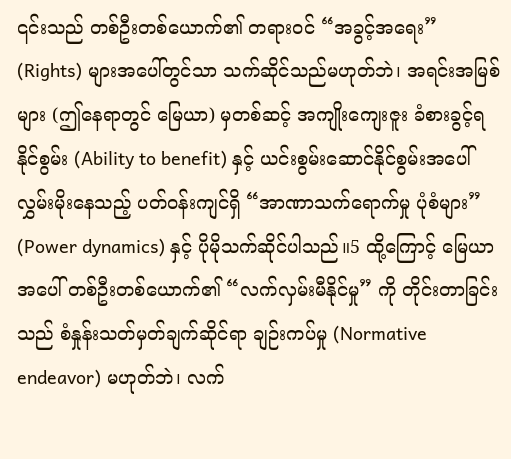၎င်းသည် တစ်ဦးတစ်ယောက်၏ တရားဝင် “အခွင့်အရေး” (Rights) များအပေါ်တွင်သာ သက်ဆိုင်သည်မဟုတ်ဘဲ၊ အရင်းအမြစ်များ (ဤနေရာတွင် မြေယာ) မှတစ်ဆင့် အကျိုးကျေးဇူး ခံစားခွင့်ရနိုင်စွမ်း (Ability to benefit) နှင့် ယင်းစွမ်းဆောင်နိုင်စွမ်းအပေါ် လွှမ်းမိုးနေသည့် ပတ်ဝန်းကျင်ရှိ “အာဏာသက်ရောက်မှု ပုံစံများ” (Power dynamics) နှင့် ပိုမိုသက်ဆိုင်ပါသည်။5 ထို့ကြောင့် မြေယာအပေါ် တစ်ဦးတစ်ယောက်၏ “လက်လှမ်းမီနိုင်မှု” ကို တိုင်းတာခြင်းသည် စံနှုန်းသတ်မှတ်ချက်ဆိုင်ရာ ချဉ်းကပ်မှု (Normative endeavor) မဟုတ်ဘဲ၊ လက်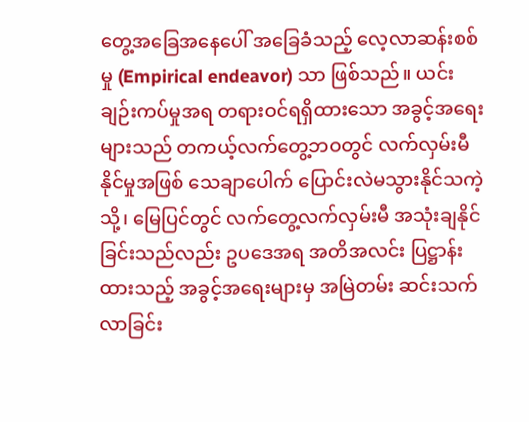တွေ့အခြေအနေပေါ် အခြေခံသည့် လေ့လာဆန်းစစ်မှု (Empirical endeavor) သာ ဖြစ်သည်။ ယင်းချဉ်းကပ်မှုအရ တရားဝင်ရရှိထားသော အခွင့်အရေးများသည် တကယ့်လက်တွေ့ဘဝတွင် လက်လှမ်းမီနိုင်မှုအဖြစ် သေချာပေါက် ပြောင်းလဲမသွားနိုင်သကဲ့သို့၊ မြေပြင်တွင် လက်တွေ့လက်လှမ်းမီ အသုံးချနိုင်ခြင်းသည်လည်း ဥပဒေအရ အတိအလင်း ပြဋ္ဌာန်းထားသည့် အခွင့်အရေးများမှ အမြဲတမ်း ဆင်းသက်လာခြင်း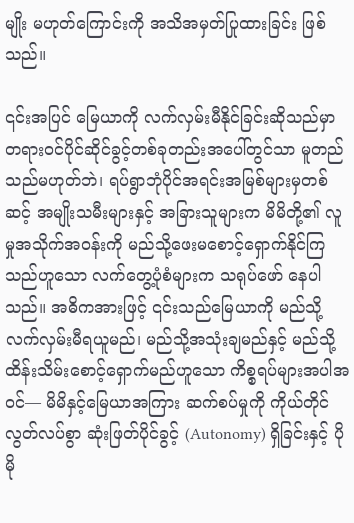မျိုး မဟုတ်ကြောင်းကို အသိအမှတ်ပြုထားခြင်း ဖြစ်သည်။

၎င်းအပြင် မြေယာကို လက်လှမ်းမီနိုင်ခြင်းဆိုသည်မှာ တရားဝင်ပိုင်ဆိုင်ခွင့်တစ်ခုတည်းအပေါ်တွင်သာ မူတည်သည်မဟုတ်ဘဲ၊ ရပ်ရွာဘုံပိုင်အရင်းအမြစ်များမှတစ်ဆင့် အမျိုးသမီးများနှင့် အခြားသူများက မိမိတို့၏ လူမှုအသိုက်အဝန်းကို မည်သို့ဖေးမစောင့်ရှောက်နိုင်ကြသည်ဟူသော လက်တွေ့ပုံစံများက သရုပ်ဖော် နေပါသည်။ အဓိကအားဖြင့် ၎င်းသည်မြေယာကို မည်သို့လက်လှမ်းမီရယူမည်၊ မည်သို့အသုံးချမည်နှင့် မည်သို့ထိန်းသိမ်းစောင့်ရှောက်မည်ဟူသော ကိစ္စရပ်များအပါအဝင်— မိမိနှင့်မြေယာအကြား ဆက်စပ်မှုကို ကိုယ်တိုင်လွတ်လပ်စွာ ဆုံးဖြတ်ပိုင်ခွင့် (Autonomy) ရှိခြင်းနှင့် ပိုမို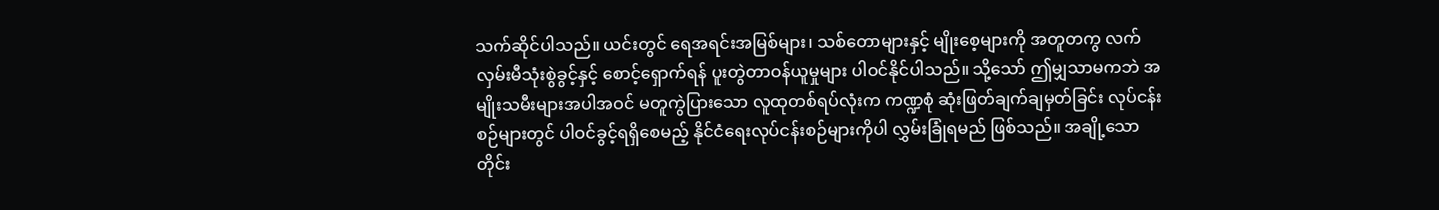သက်ဆိုင်ပါသည်။ ယင်းတွင် ရေအရင်းအမြစ်များ၊ သစ်တောများနှင့် မျိုးစေ့များကို အတူတကွ လက်လှမ်းမီသုံးစွဲခွင့်နှင့် စောင့်ရှောက်ရန် ပူးတွဲတာဝန်ယူမှုများ ပါဝင်နိုင်ပါသည်။ သို့သော် ဤမျှသာမကဘဲ အမျိုးသမီးများအပါအဝင် မတူကွဲပြားသော လူထုတစ်ရပ်လုံးက ကဏ္ဍစုံ ဆုံးဖြတ်ချက်ချမှတ်ခြင်း လုပ်ငန်းစဉ်များတွင် ပါဝင်ခွင့်ရရှိစေမည့် နိုင်ငံရေးလုပ်ငန်းစဉ်များကိုပါ လွှမ်းခြုံရမည် ဖြစ်သည်။ အချို့သော တိုင်း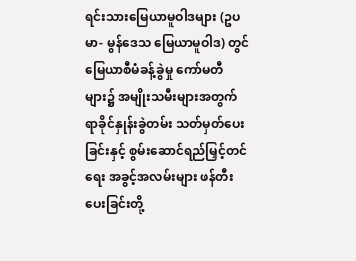ရင်းသားမြေယာမူဝါဒများ (ဥပမာ- မွန်ဒေသ မြေယာမူဝါဒ) တွင် မြေယာစီမံခန့်ခွဲမှု ကော်မတီများ၌ အမျိုးသမီးများအတွက် ရာခိုင်နှုန်းခွဲတမ်း သတ်မှတ်ပေးခြင်းနှင့် စွမ်းဆောင်ရည်မြှင့်တင်ရေး အခွင့်အလမ်းများ ဖန်တီးပေးခြင်းတို့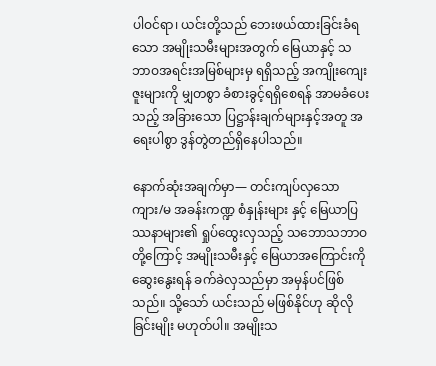ပါဝင်ရာ၊ ယင်းတို့သည် ဘေးဖယ်ထားခြင်းခံရသော အမျိုးသမီးများအတွက် မြေယာနှင့် သဘာဝအရင်းအမြစ်များမှ ရရှိသည့် အကျိုးကျေးဇူးများကို မျှတစွာ ခံစားခွင့်ရရှိစေရန် အာမခံပေးသည့် အခြားသော ပြဋ္ဌာန်းချက်များနှင့်အတူ အရေးပါစွာ ဒွန်တွဲတည်ရှိနေပါသည်။

နောက်ဆုံးအချက်မှာ— တင်းကျပ်လှသော ကျား/မ အခန်းကဏ္ဍ စံနှုန်းများ နှင့် မြေယာပြဿနာများ၏ ရှုပ်ထွေးလှသည့် သဘောသဘာဝတို့ကြောင့် အမျိုးသမီးနှင့် မြေယာအကြောင်းကို ဆွေးနွေးရန် ခက်ခဲလှသည်မှာ အမှန်ပင်ဖြစ်သည်။ သို့သော် ယင်းသည် မဖြစ်နိုင်ဟု ဆိုလိုခြင်းမျိုး မဟုတ်ပါ။ အမျိုးသ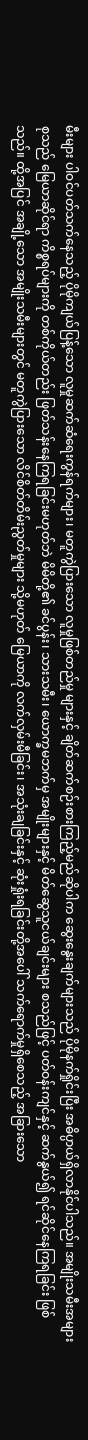မီးများ ပါဝင်ပတ်သက်နေသည့် ပိုမိုကျယ်ပြန့်သော လူမှုဆက်ဆံရေးကွန်ရက်များ၊ မတူကွဲပြားသော လူမှုဖြစ်တည်မှု များနှင့် ချိတ်ဆက်စဉ်းစားကြည့်မည်ဆိုပါက ဆွေးနွေးချက်များသည် ပိုမိုနက်ရှိုင်းပြီး အဓိပ္ပာယ်ရှိလာနိုင်ပါသည်။ အမျိုးသမီးအများစုသည် မြေယာဆိုင်ရာ ကိစ္စရပ်များကို တစ်ကိုယ်တည်း ဖြတ်သန်းနေကြရခြင်းမဟုတ်ဘဲ မိမိတို့၏ ခင်ပွန်း၊ သားသမီး၊ ယောက္ခမဘက်မှ အမျိုးများနှင့် မိတ်ဆွေသူငယ်ချင်းများ စသည်ဖြင့် ပတ်ဝန်းကျင်နှင့် ဆက်နွယ်၍ ရင်ဆိုင်နေကြရခြင်း ဖြစ်သည်။ ထို့အပြင် အချို့သော အမျိုးသမီးများတွင် မတူကွဲပြားသော လိင်စိတ်တိမ်းညွတ်မှုများ သို့မဟုတ် မြေယာကို လက်လှမ်းမီခြင်း၊ အသုံးချခြင်းနှင့် ဆုံးရှုံးရခြင်းတို့အပေါ် သက်ရောက်မှုရှိစေသည့် အခြားသော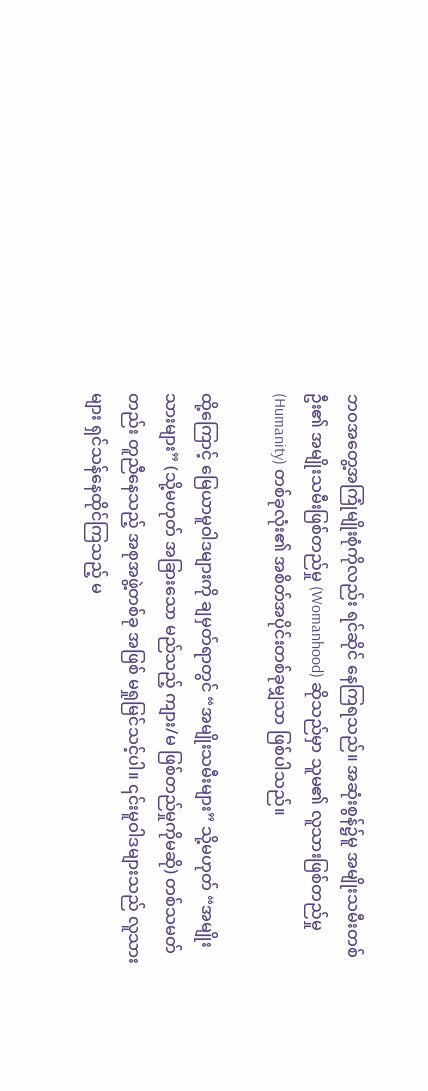ဘဝအတွေ့အကြုံမျိုးစုံကိုလည်း ရင်ဆိုင် နေကြရသည်။ အဆုံးစွန်၌မူ အမျိုးသမီးတစ်ဦး၏ အမျိုးသမီးဖြစ်တည်မှု (Womanhood) ဆိုသည်မှာ သူမ၏ လူသားဖြစ်တည်မှု (Humanity) တစ်ခုလုံး၏ အစိတ်အပိုင်းတစ်ခုမျှသာ ဖြစ်ပါသည်။

ထို့ကြောင့် မြေယာမူဝါဒများကို ချမှတ်ရာတွင် “အမျိုးသမီးများ” သို့မဟုတ် “အမျိုးသားများ” (သို့မဟုတ် အခြားသော မည်သည့် ကျား/မ ဖြစ်တည်မှုကိုမဆို) တစ်သမတ်တည်း တူညီနေသည့် အစုအဖွဲ့တစ်ခု အဖြစ် မရှုမြင်သင့်ပါ။ ၎င်းမူဝါဒများသည် လူသားများ ရှင်သန်နေထိုင်ကြသည့် မ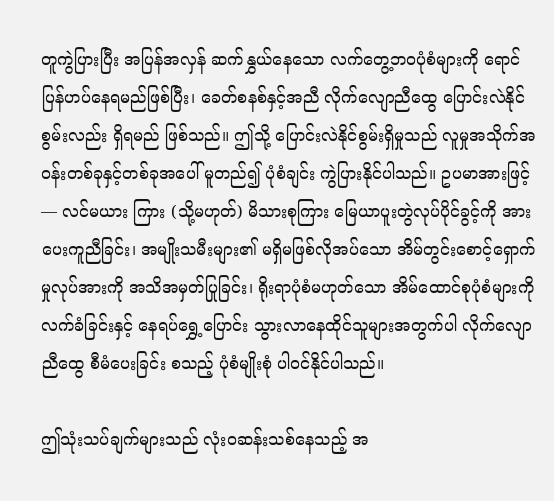တူကွဲပြားပြီး အပြန်အလှန် ဆက်နွှယ်နေသော လက်တွေ့ဘဝပုံစံများကို ရောင်ပြန်ဟပ်နေရမည်ဖြစ်ပြီး၊ ခေတ်စနစ်နှင့်အညီ လိုက်လျောညီထွေ ပြောင်းလဲနိုင်စွမ်းလည်း ရှိရမည် ဖြစ်သည်။ ဤသို့ ပြောင်းလဲနိုင်စွမ်းရှိမှုသည် လူမှုအသိုက်အဝန်းတစ်ခုနှင့်တစ်ခုအပေါ် မူတည်၍ ပုံစံချင်း ကွဲပြားနိုင်ပါသည်။ ဥပမာအားဖြင့်— လင်မယား ကြား (သို့မဟုတ်) မိသားစုကြား မြေယာပူးတွဲလုပ်ပိုင်ခွင့်ကို အားပေးကူညီခြင်း၊ အမျိုးသမီးများ၏ မရှိမဖြစ်လိုအပ်သော အိမ်တွင်းစောင့်ရှောက်မှုလုပ်အားကို အသိအမှတ်ပြုခြင်း၊ ရိုးရာပုံစံမဟုတ်သော အိမ်ထောင်စုပုံစံများကို လက်ခံခြင်းနှင့် နေရပ်ရွှေ့ပြောင်း သွားလာနေထိုင်သူများအတွက်ပါ လိုက်လျောညီထွေ စီမံပေးခြင်း စသည့် ပုံစံမျိုးစုံ ပါဝင်နိုင်ပါသည်။

ဤသုံးသပ်ချက်များသည် လုံးဝဆန်းသစ်နေသည့် အ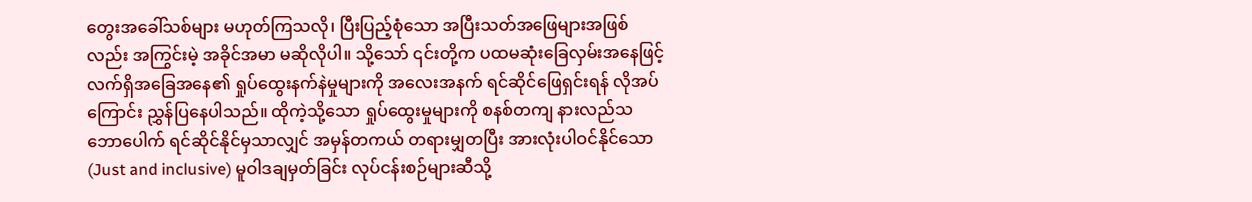တွေးအခေါ်သစ်များ မဟုတ်ကြသလို၊ ပြီးပြည့်စုံသော အပြီးသတ်အဖြေများအဖြစ်လည်း အကြွင်းမဲ့ အခိုင်အမာ မဆိုလိုပါ။ သို့သော် ၎င်းတို့က ပထမဆုံးခြေလှမ်းအနေဖြင့် လက်ရှိအခြေအနေ၏ ရှုပ်ထွေးနက်နဲမှုများကို အလေးအနက် ရင်ဆိုင်ဖြေရှင်းရန် လိုအပ်ကြောင်း ညွှန်ပြနေပါသည်။ ထိုကဲ့သို့သော ရှုပ်ထွေးမှုများကို စနစ်တကျ နားလည်သဘောပေါက် ရင်ဆိုင်နိုင်မှသာလျှင် အမှန်တကယ် တရားမျှတပြီး အားလုံးပါဝင်နိုင်သော (Just and inclusive) မူဝါဒချမှတ်ခြင်း လုပ်ငန်းစဉ်များဆီသို့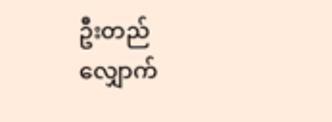ဦးတည်လျှောက်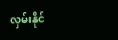လှမ်းနိုင်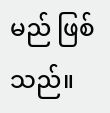မည် ဖြစ်သည်။